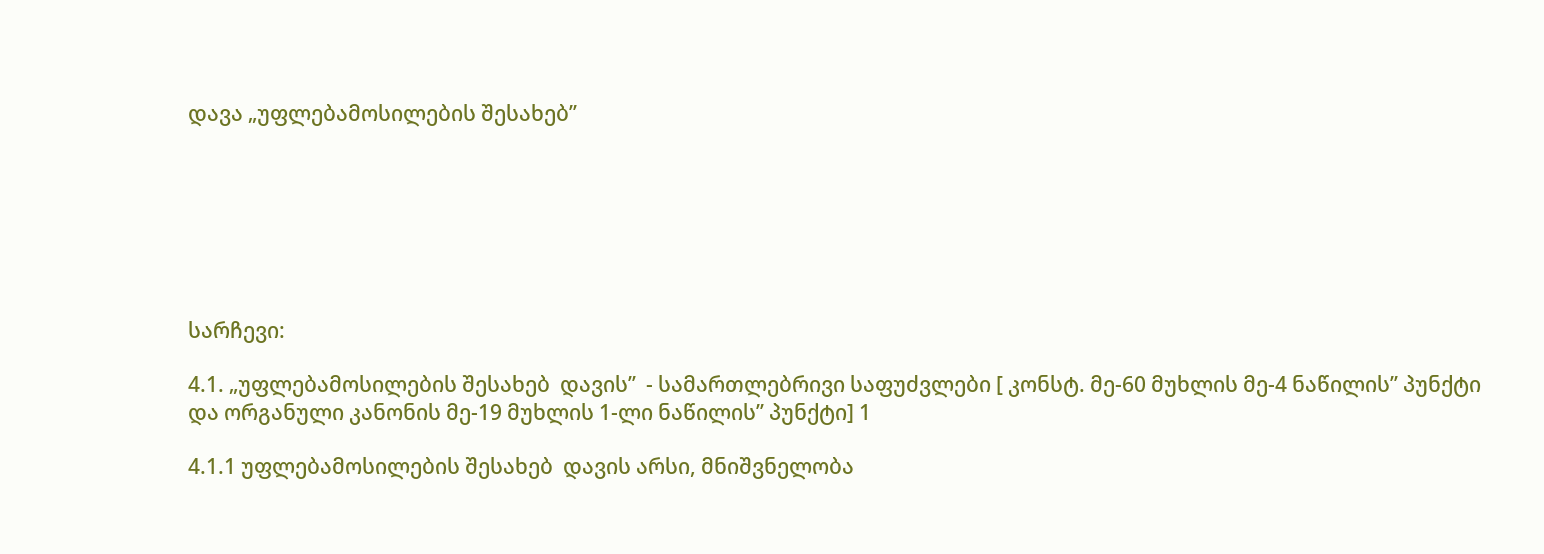დავა „უფლებამოსილების შესახებ’’







სარჩევი:

4.1. „უფლებამოსილების შესახებ  დავის’’  - სამართლებრივი საფუძვლები [ კონსტ. მე-60 მუხლის მე-4 ნაწილის’’ პუნქტი და ორგანული კანონის მე-19 მუხლის 1-ლი ნაწილის’’ პუნქტი] 1

4.1.1 უფლებამოსილების შესახებ  დავის არსი, მნიშვნელობა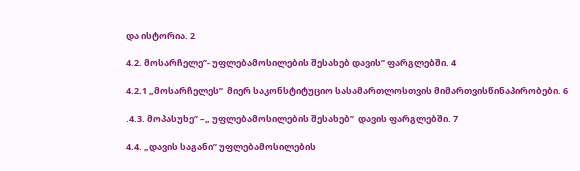და ისტორია. 2

4.2. მოსარჩელე’’- უფლებამოსილების შესახებ დავის’’ ფარგლებში. 4

4.2.1 „მოსარჩელეს’’  მიერ საკონსტიტუციო სასამართლოსთვის მიმართვისწინაპირობები. 6

.4.3. მოპასუხე’’ –„ უფლებამოსილების შესახებ’’  დავის ფარგლებში. 7

4.4. „დავის საგანი’’ უფლებამოსილების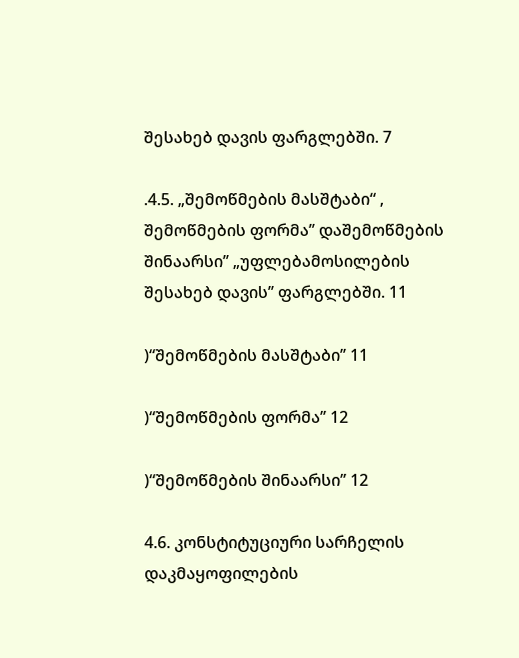შესახებ დავის ფარგლებში. 7

.4.5. „შემოწმების მასშტაბი“ ,  შემოწმების ფორმა’’ დაშემოწმების შინაარსი’’ „უფლებამოსილების შესახებ დავის’’ ფარგლებში. 11

)“შემოწმების მასშტაბი’’ 11

)“შემოწმების ფორმა’’ 12

)“შემოწმების შინაარსი’’ 12

4.6. კონსტიტუციური სარჩელის დაკმაყოფილების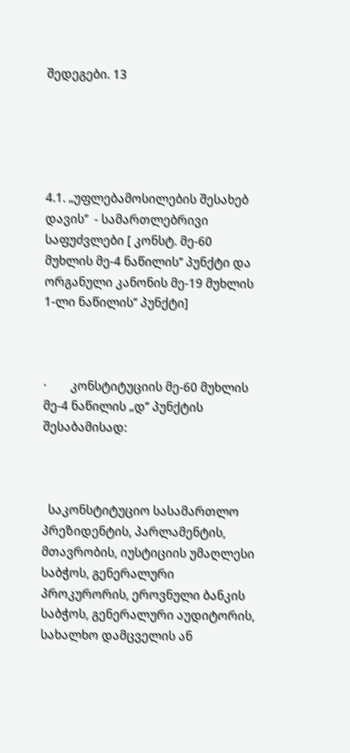შედეგები. 13





4.1. „უფლებამოსილების შესახებ  დავის’’  - სამართლებრივი საფუძვლები [ კონსტ. მე-60 მუხლის მე-4 ნაწილის’’ პუნქტი და ორგანული კანონის მე-19 მუხლის 1-ლი ნაწილის’’ პუნქტი]



·        კონსტიტუციის მე-60 მუხლის მე-4 ნაწილის „დ’’ პუნქტის   შესაბამისად:



  საკონსტიტუციო სასამართლო პრეზიდენტის, პარლამენტის, მთავრობის, იუსტიციის უმაღლესი საბჭოს, გენერალური პროკურორის, ეროვნული ბანკის საბჭოს, გენერალური აუდიტორის, სახალხო დამცველის ან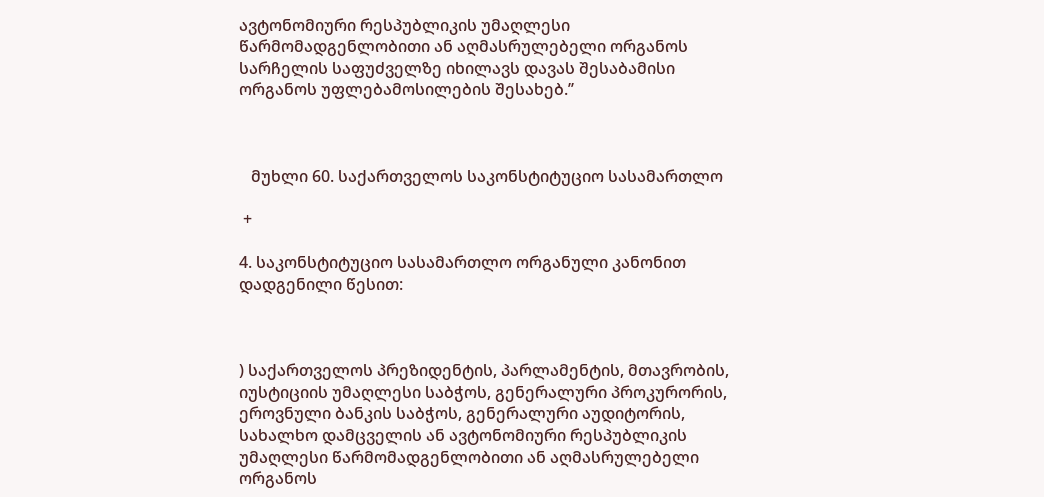ავტონომიური რესპუბლიკის უმაღლესი წარმომადგენლობითი ან აღმასრულებელი ორგანოს სარჩელის საფუძველზე იხილავს დავას შესაბამისი ორგანოს უფლებამოსილების შესახებ.’’



   მუხლი 60. საქართველოს საკონსტიტუციო სასამართლო

 +

4. საკონსტიტუციო სასამართლო ორგანული კანონით დადგენილი წესით:



) საქართველოს პრეზიდენტის, პარლამენტის, მთავრობის, იუსტიციის უმაღლესი საბჭოს, გენერალური პროკურორის, ეროვნული ბანკის საბჭოს, გენერალური აუდიტორის, სახალხო დამცველის ან ავტონომიური რესპუბლიკის უმაღლესი წარმომადგენლობითი ან აღმასრულებელი ორგანოს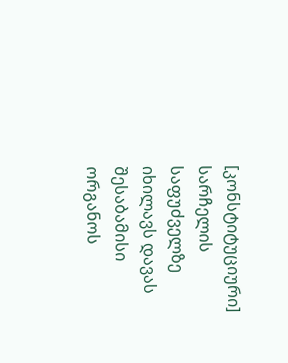[კონსტიტუციური] სარჩელის საფუძველზე იხილავს დავას შესაბამისი ორგანოს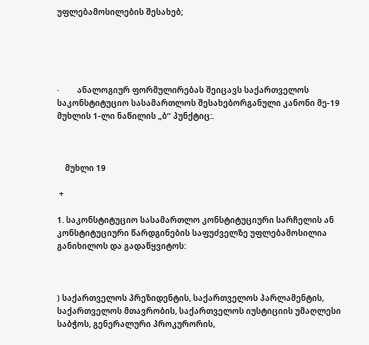უფლებამოსილების შესახებ;





·         ანალოგიურ ფორმულირებას შეიცავს საქართველოს საკონსტიტუციო სასამართლოს შესახებორგანული კანონი მე-19 მუხლის 1-ლი ნაწილის „ბ’’ პუნქტიც:.



    მუხლი 19

 +

1. საკონსტიტუციო სასამართლო კონსტიტუციური სარჩელის ან კონსტიტუციური წარდგინების საფუძველზე უფლებამოსილია განიხილოს და გადაწყვიტოს:



) საქართველოს პრეზიდენტის, საქართველოს პარლამენტის, საქართველოს მთავრობის, საქართველოს იუსტიციის უმაღლესი საბჭოს, გენერალური პროკურორის,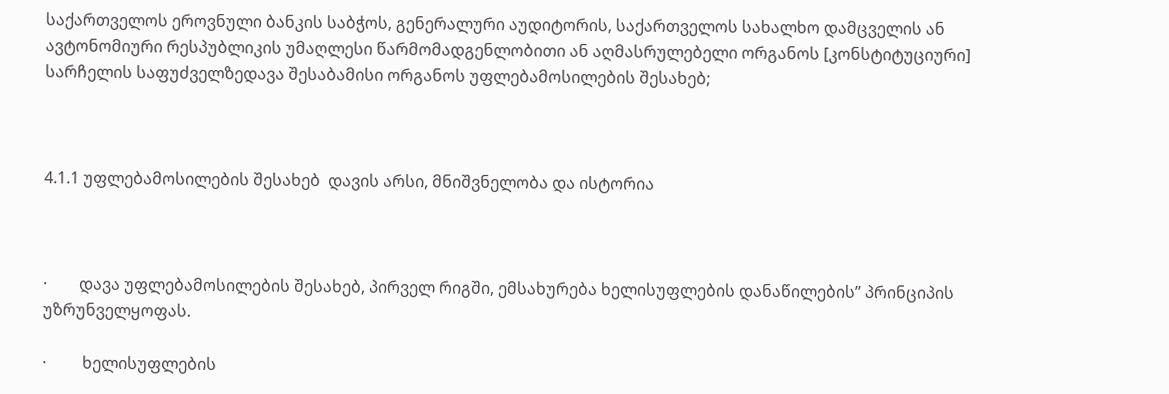საქართველოს ეროვნული ბანკის საბჭოს, გენერალური აუდიტორის, საქართველოს სახალხო დამცველის ან ავტონომიური რესპუბლიკის უმაღლესი წარმომადგენლობითი ან აღმასრულებელი ორგანოს [კონსტიტუციური] სარჩელის საფუძველზედავა შესაბამისი ორგანოს უფლებამოსილების შესახებ;



4.1.1 უფლებამოსილების შესახებ  დავის არსი, მნიშვნელობა და ისტორია



·        დავა უფლებამოსილების შესახებ, პირველ რიგში, ემსახურება ხელისუფლების დანაწილების’’ პრინციპის უზრუნველყოფას.

·         ხელისუფლების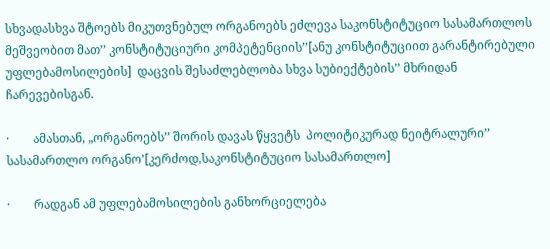სხვადასხვა შტოებს მიკუთვნებულ ორგანოებს ეძლევა საკონსტიტუციო სასამართლოს მეშვეობით მათ’’ კონსტიტუციური კომპეტენციის’’[ანუ კონსტიტუციით გარანტირებული  უფლებამოსილების]  დაცვის შესაძლებლობა სხვა სუბიექტების’’ მხრიდან ჩარევებისგან.

·        ამასთან, „ორგანოებს’’ შორის დავას წყვეტს  პოლიტიკურად ნეიტრალური’’ სასამართლო ორგანო’[კერძოდ,საკონსტიტუციო სასამართლო]

·        რადგან ამ უფლებამოსილების განხორციელება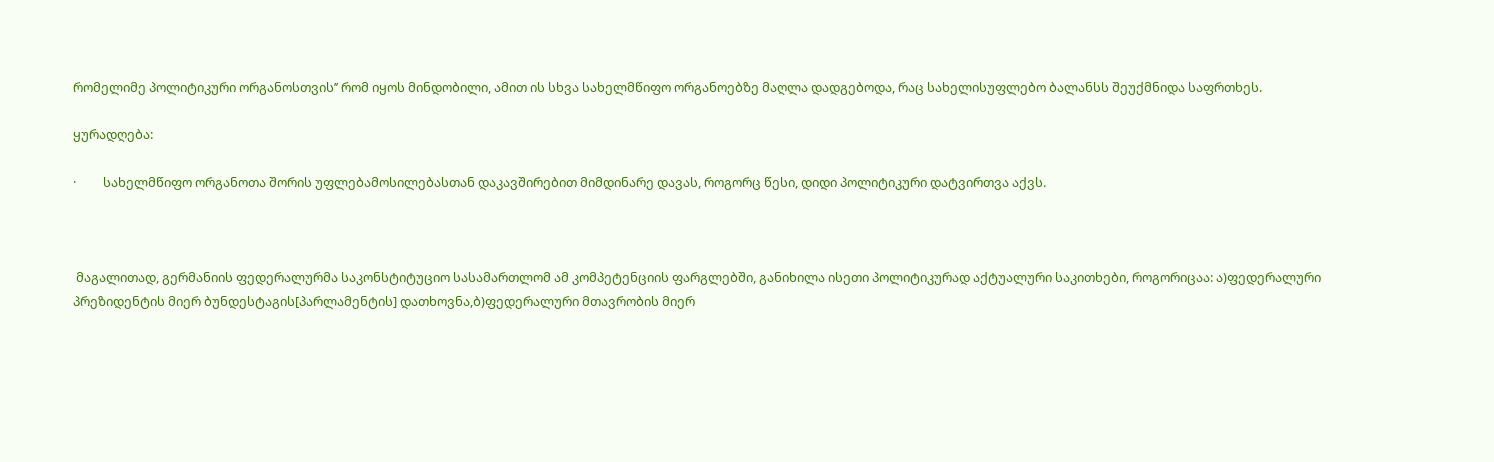რომელიმე პოლიტიკური ორგანოსთვის’’ რომ იყოს მინდობილი, ამით ის სხვა სახელმწიფო ორგანოებზე მაღლა დადგებოდა, რაც სახელისუფლებო ბალანსს შეუქმნიდა საფრთხეს.

ყურადღება:

·         სახელმწიფო ორგანოთა შორის უფლებამოსილებასთან დაკავშირებით მიმდინარე დავას, როგორც წესი, დიდი პოლიტიკური დატვირთვა აქვს.



 მაგალითად, გერმანიის ფედერალურმა საკონსტიტუციო სასამართლომ ამ კომპეტენციის ფარგლებში, განიხილა ისეთი პოლიტიკურად აქტუალური საკითხები, როგორიცაა: ა)ფედერალური პრეზიდენტის მიერ ბუნდესტაგის[პარლამენტის] დათხოვნა,ბ)ფედერალური მთავრობის მიერ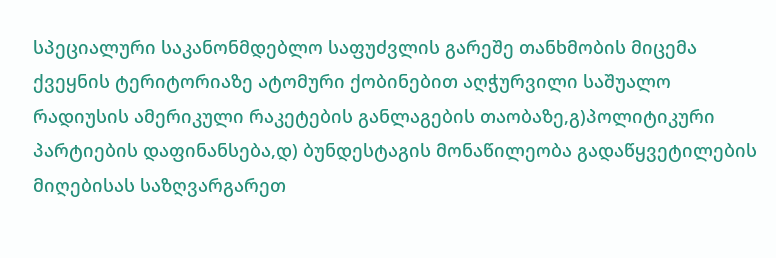სპეციალური საკანონმდებლო საფუძვლის გარეშე თანხმობის მიცემა ქვეყნის ტერიტორიაზე ატომური ქობინებით აღჭურვილი საშუალო რადიუსის ამერიკული რაკეტების განლაგების თაობაზე,გ)პოლიტიკური პარტიების დაფინანსება,დ) ბუნდესტაგის მონაწილეობა გადაწყვეტილების მიღებისას საზღვარგარეთ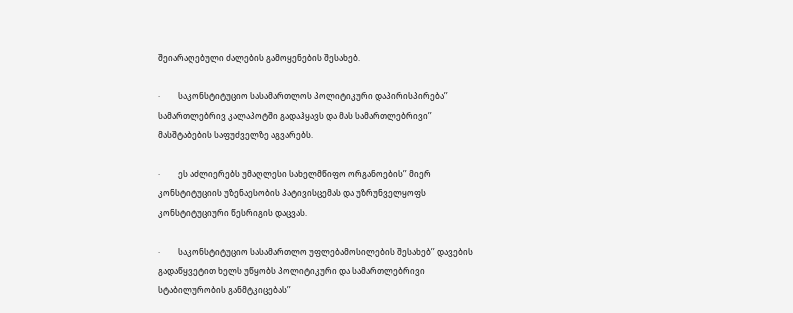შეიარაღებული ძალების გამოყენების შესახებ.

·         საკონსტიტუციო სასამართლოს პოლიტიკური დაპირისპირება’’  სამართლებრივ კალაპოტში გადაჰყავს და მას სამართლებრივი’’ მასშტაბების საფუძველზე აგვარებს.

·         ეს აძლიერებს უმაღლესი სახელმწიფო ორგანოების’’ მიერ კონსტიტუციის უზენაესობის პატივისცემას და უზრუნველყოფს კონსტიტუციური წესრიგის დაცვას.

·         საკონსტიტუციო სასამართლო უფლებამოსილების შესახებ’’ დავების გადაწყვეტით ხელს უწყობს პოლიტიკური და სამართლებრივი სტაბილურობის განმტკიცებას’’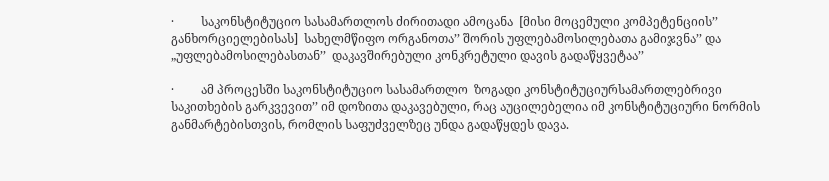·         საკონსტიტუციო სასამართლოს ძირითადი ამოცანა  [მისი მოცემული კომპეტენციის’’ განხორციელებისას]  სახელმწიფო ორგანოთა’’ შორის უფლებამოსილებათა გამიჯვნა’’ და „უფლებამოსილებასთან’’  დაკავშირებული კონკრეტული დავის გადაწყვეტაა’’

·         ამ პროცესში საკონსტიტუციო სასამართლო  ზოგადი კონსტიტუციურსამართლებრივი საკითხების გარკვევით’’ იმ დოზითა დაკავებული, რაც აუცილებელია იმ კონსტიტუციური ნორმის განმარტებისთვის, რომლის საფუძველზეც უნდა გადაწყდეს დავა.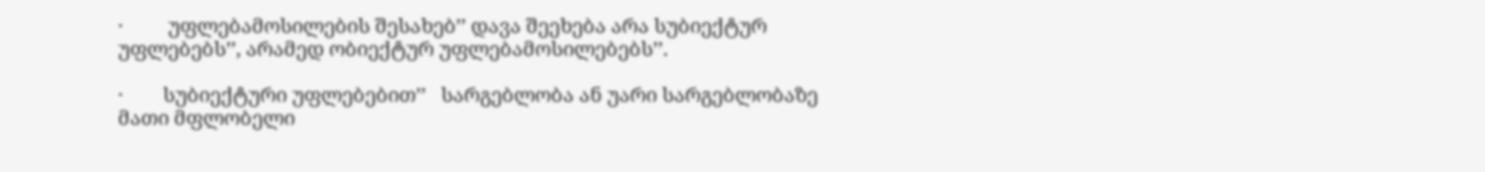·         უფლებამოსილების შესახებ’’ დავა შეეხება არა სუბიექტურ უფლებებს’’, არამედ ობიექტურ უფლებამოსილებებს’’.

·        სუბიექტური უფლებებით’’   სარგებლობა ან უარი სარგებლობაზე მათი მფლობელი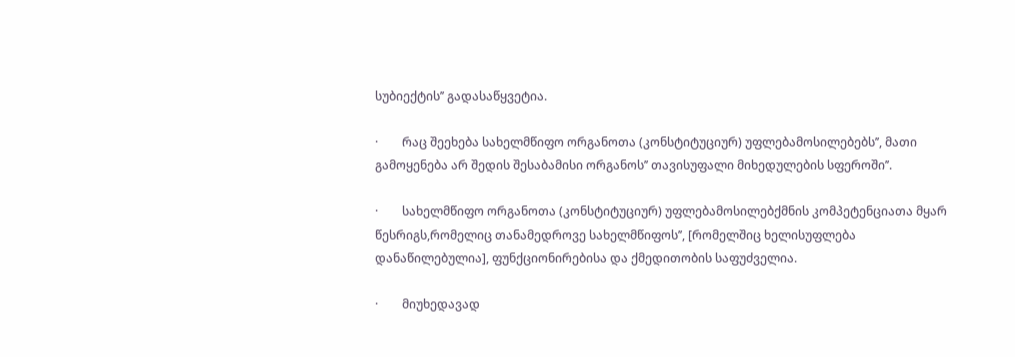სუბიექტის’’ გადასაწყვეტია.

·        რაც შეეხება სახელმწიფო ორგანოთა (კონსტიტუციურ) უფლებამოსილებებს’’, მათი გამოყენება არ შედის შესაბამისი ორგანოს’’ თავისუფალი მიხედულების სფეროში’’.

·        სახელმწიფო ორგანოთა (კონსტიტუციურ) უფლებამოსილებქმნის კომპეტენციათა მყარ წესრიგს,რომელიც თანამედროვე სახელმწიფოს’’, [რომელშიც ხელისუფლება დანაწილებულია], ფუნქციონირებისა და ქმედითობის საფუძველია.

·        მიუხედავად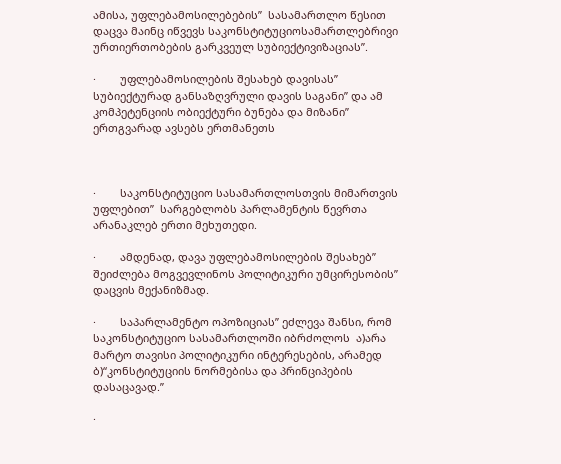ამისა, უფლებამოსილებების’’  სასამართლო წესით დაცვა მაინც იწვევს საკონსტიტუციოსამართლებრივი ურთიერთობების გარკვეულ სუბიექტივიზაციას’’.

·        უფლებამოსილების შესახებ დავისას’’     სუბიექტურად განსაზღვრული დავის საგანი’’ და ამ კომპეტენციის ობიექტური ბუნება და მიზანი’’ ერთგვარად ავსებს ერთმანეთს



·        საკონსტიტუციო სასამართლოსთვის მიმართვის უფლებით’’  სარგებლობს პარლამენტის წევრთა არანაკლებ ერთი მეხუთედი.

·        ამდენად, დავა უფლებამოსილების შესახებ’’ შეიძლება მოგვევლინოს პოლიტიკური უმცირესობის’’ დაცვის მექანიზმად.

·        საპარლამენტო ოპოზიციას’’ ეძლევა შანსი, რომ საკონსტიტუციო სასამართლოში იბრძოლოს  ა)არა მარტო თავისი პოლიტიკური ინტერესების, არამედ ბ)“კონსტიტუციის ნორმებისა და პრინციპების დასაცავად.’’

·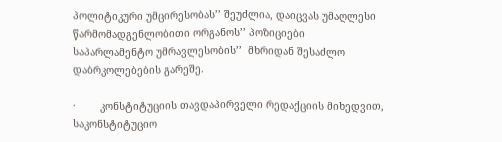პოლიტიკური უმცირესობას’’ შეუძლია, დაიცვას უმაღლესი წარმომადგენლობითი ორგანოს’’ პოზიციები საპარლამენტო უმრავლესობის’’  მხრიდან შესაძლო დაბრკოლებების გარეშე.

·        კონსტიტუციის თავდაპირველი რედაქციის მიხედვით, საკონსტიტუციო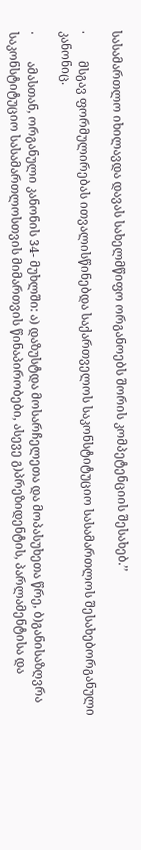სასამართლო იხილავდა დავას სახელმწიფო ორგანოებს შორის კომპეტენციის შესახებ.’’

·         მსგავ ფორმულირებას ითვალისწინებდა საქართველოს საკონსტიტუციო სასამართლოს შესახებორგანული კანონიც.

·         ამასთან, ორგანული კანონის 34- მუხლში: ა) დაზუსტდა მოსარჩელეთა და მოპასუხეთა წრე, ბ)განისაზღვრა საკონსტიტუციო სასამართლოსთვის მიმართვის წინაპირობები, ასევე გ)პრეზიდენტის, პარლამენტისა და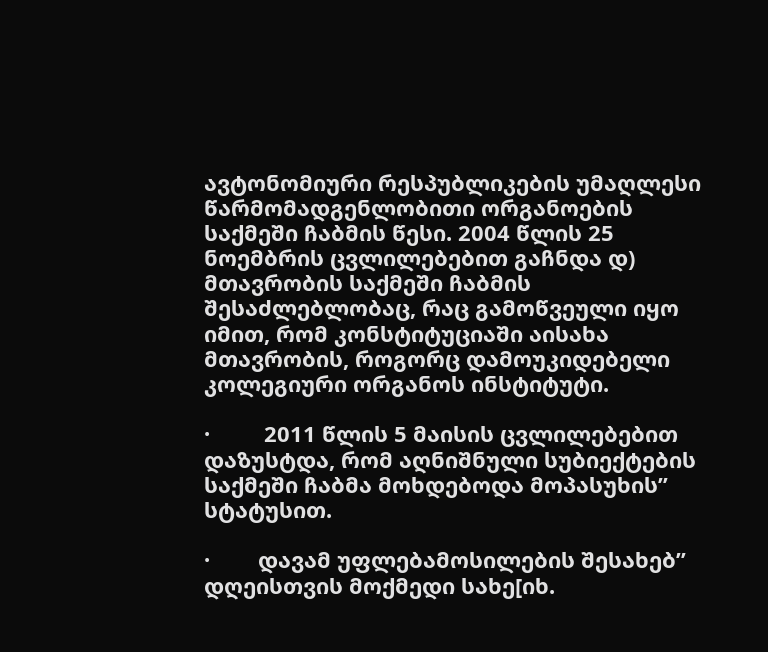ავტონომიური რესპუბლიკების უმაღლესი წარმომადგენლობითი ორგანოების საქმეში ჩაბმის წესი. 2004 წლის 25 ნოემბრის ცვლილებებით გაჩნდა დ) მთავრობის საქმეში ჩაბმის შესაძლებლობაც, რაც გამოწვეული იყო იმით, რომ კონსტიტუციაში აისახა მთავრობის, როგორც დამოუკიდებელი კოლეგიური ორგანოს ინსტიტუტი.

·         2011 წლის 5 მაისის ცვლილებებით დაზუსტდა, რომ აღნიშნული სუბიექტების საქმეში ჩაბმა მოხდებოდა მოპასუხის’’ სტატუსით.

·        დავამ უფლებამოსილების შესახებ’’ დღეისთვის მოქმედი სახე[იხ.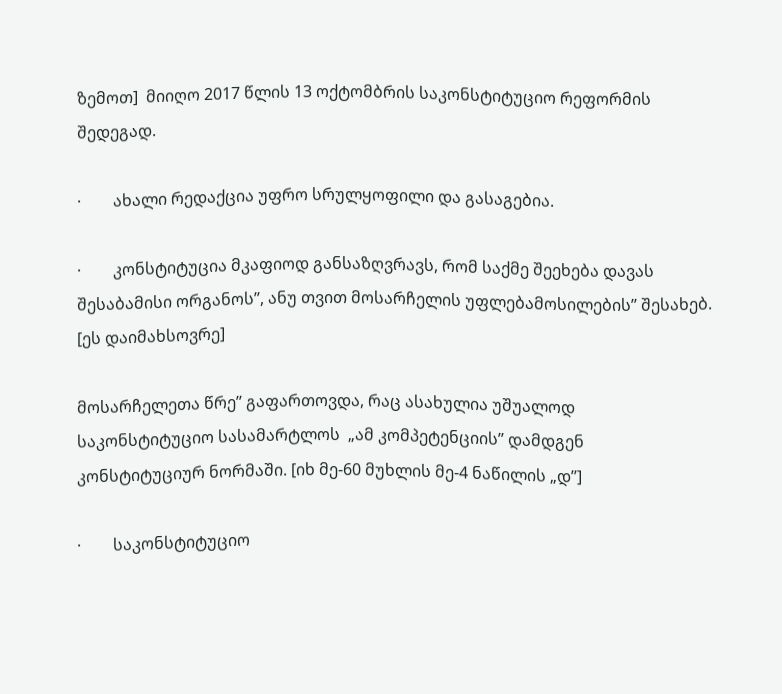ზემოთ]  მიიღო 2017 წლის 13 ოქტომბრის საკონსტიტუციო რეფორმის შედეგად.

·        ახალი რედაქცია უფრო სრულყოფილი და გასაგებია.

·        კონსტიტუცია მკაფიოდ განსაზღვრავს, რომ საქმე შეეხება დავას შესაბამისი ორგანოს’’, ანუ თვით მოსარჩელის უფლებამოსილების’’ შესახებ. [ეს დაიმახსოვრე]

მოსარჩელეთა წრე’’ გაფართოვდა, რაც ასახულია უშუალოდ საკონსტიტუციო სასამარტლოს  „ამ კომპეტენციის’’ დამდგენ კონსტიტუციურ ნორმაში. [იხ მე-60 მუხლის მე-4 ნაწილის „დ’’]

·        საკონსტიტუციო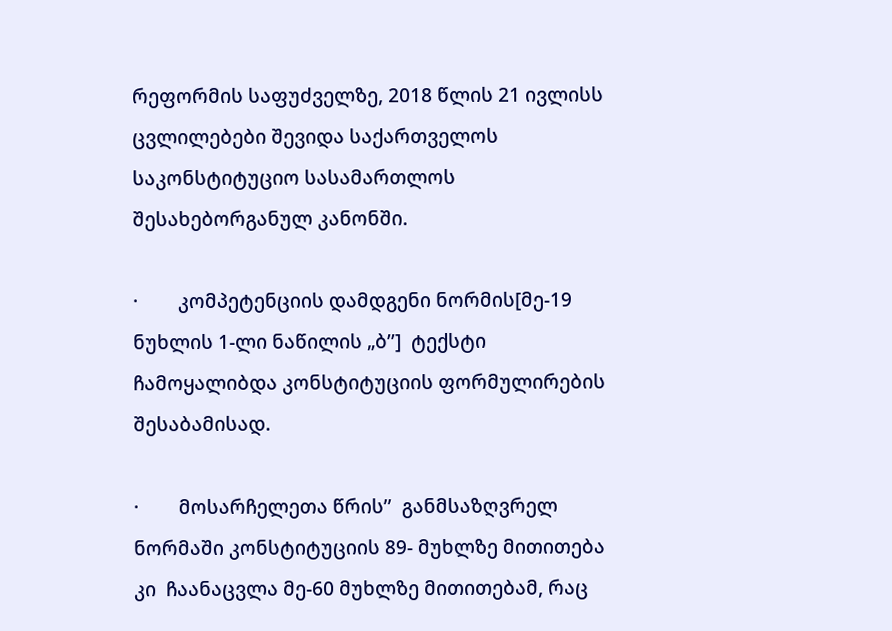რეფორმის საფუძველზე, 2018 წლის 21 ივლისს ცვლილებები შევიდა საქართველოს საკონსტიტუციო სასამართლოს შესახებორგანულ კანონში.

·        კომპეტენციის დამდგენი ნორმის[მე-19 ნუხლის 1-ლი ნაწილის „ბ’’]  ტექსტი ჩამოყალიბდა კონსტიტუციის ფორმულირების შესაბამისად.

·        მოსარჩელეთა წრის’’  განმსაზღვრელ ნორმაში კონსტიტუციის 89- მუხლზე მითითება კი  ჩაანაცვლა მე-60 მუხლზე მითითებამ, რაც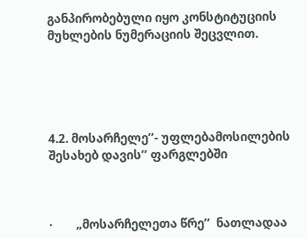განპირობებული იყო კონსტიტუციის მუხლების ნუმერაციის შეცვლით.





4.2. მოსარჩელე’’- უფლებამოსილების შესახებ დავის’’ ფარგლებში



·        „მოსარჩელეთა წრე’’  ნათლადაა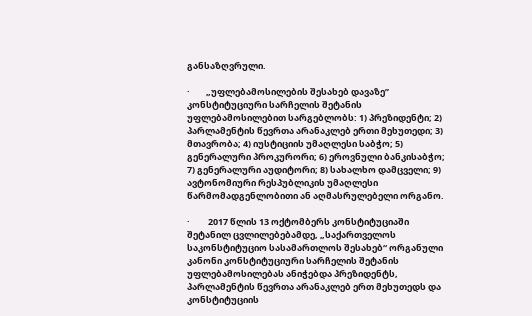განსაზღვრული.

·        „უფლებამოსილების შესახებ დავაზე’’  კონსტიტუციური სარჩელის შეტანის უფლებამოსილებით სარგებლობს: 1) პრეზიდენტი; 2) პარლამენტის წევრთა არანაკლებ ერთი მეხუთედი; 3) მთავრობა; 4) იუსტიციის უმაღლესი საბჭო; 5) გენერალური პროკურორი; 6) ეროვნული ბანკისაბჭო; 7) გენერალური აუდიტორი; 8) სახალხო დამცველი; 9) ავტონომიური რესპუბლიკის უმაღლესი წარმომადგენლობითი ან აღმასრულებელი ორგანო.

·         2017 წლის 13 ოქტომბერს კონსტიტუციაში შეტანილ ცვლილებებამდე, „საქართველოს საკონსტიტუციო სასამართლოს შესახებ“ ორგანული კანონი კონსტიტუციური სარჩელის შეტანის უფლებამოსილებას ანიჭებდა პრეზიდენტს, პარლამენტის წევრთა არანაკლებ ერთ მეხუთედს და კონსტიტუციის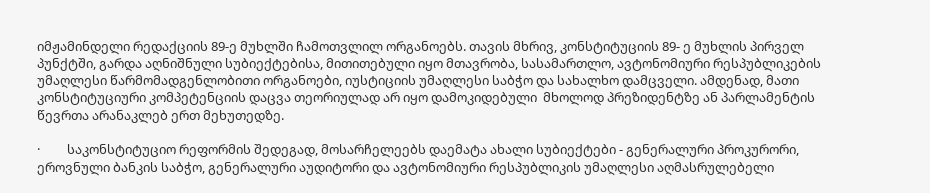იმჟამინდელი რედაქციის 89-ე მუხლში ჩამოთვლილ ორგანოებს. თავის მხრივ, კონსტიტუციის 89- ე მუხლის პირველ პუნქტში, გარდა აღნიშნული სუბიექტებისა, მითითებული იყო მთავრობა, სასამართლო, ავტონომიური რესპუბლიკების უმაღლესი წარმომადგენლობითი ორგანოები, იუსტიციის უმაღლესი საბჭო და სახალხო დამცველი. ამდენად, მათი კონსტიტუციური კომპეტენციის დაცვა თეორიულად არ იყო დამოკიდებული  მხოლოდ პრეზიდენტზე ან პარლამენტის წევრთა არანაკლებ ერთ მეხუთედზე.

·         საკონსტიტუციო რეფორმის შედეგად, მოსარჩელეებს დაემატა ახალი სუბიექტები - გენერალური პროკურორი, ეროვნული ბანკის საბჭო, გენერალური აუდიტორი და ავტონომიური რესპუბლიკის უმაღლესი აღმასრულებელი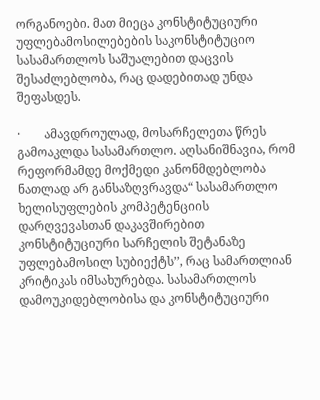ორგანოები. მათ მიეცა კონსტიტუციური უფლებამოსილებების საკონსტიტუციო სასამართლოს საშუალებით დაცვის შესაძლებლობა, რაც დადებითად უნდა შეფასდეს.

·        ამავდროულად, მოსარჩელეთა წრეს გამოაკლდა სასამართლო. აღსანიშნავია, რომ რეფორმამდე მოქმედი კანონმდებლობა ნათლად არ განსაზღვრავდა“ სასამართლო ხელისუფლების კომპეტენციის დარღვევასთან დაკავშირებით კონსტიტუციური სარჩელის შეტანაზე უფლებამოსილ სუბიექტს’’, რაც სამართლიან კრიტიკას იმსახურებდა. სასამართლოს დამოუკიდებლობისა და კონსტიტუციური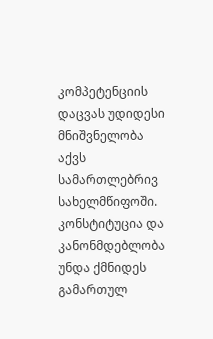კომპეტენციის დაცვას უდიდესი მნიშვნელობა აქვს სამართლებრივ სახელმწიფოში. კონსტიტუცია და კანონმდებლობა უნდა ქმნიდეს გამართულ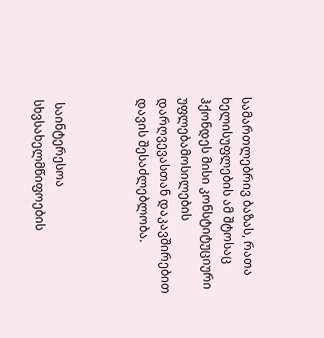სამართლებრივ ბაზას, რათა ხელისუფლების ამ შტოსაც ჰქონდეს მისი კონსტიტუციური უფლებამოსილების დარღვევასთან დაკავშირებით დავის შესაძლებლობა.



 საინტერესოა სხვსახელმწიფოების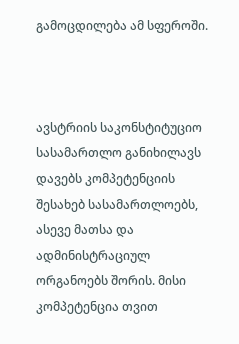გამოცდილება ამ სფეროში.



ავსტრიის საკონსტიტუციო სასამართლო განიხილავს დავებს კომპეტენციის შესახებ სასამართლოებს, ასევე მათსა და ადმინისტრაციულ ორგანოებს შორის. მისი კომპეტენცია თვით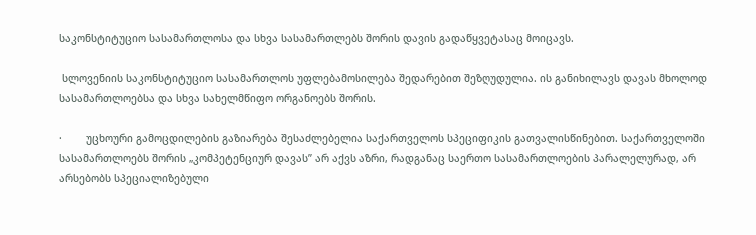საკონსტიტუციო სასამართლოსა და სხვა სასამართლებს შორის დავის გადაწყვეტასაც მოიცავს.

 სლოვენიის საკონსტიტუციო სასამართლოს უფლებამოსილება შედარებით შეზღუდულია. ის განიხილავს დავას მხოლოდ სასამართლოებსა და სხვა სახელმწიფო ორგანოებს შორის.

·        უცხოური გამოცდილების გაზიარება შესაძლებელია საქართველოს სპეციფიკის გათვალისწინებით. საქართველოში  სასამართლოებს შორის „კომპეტენციურ დავას’’ არ აქვს აზრი, რადგანაც საერთო სასამართლოების პარალელურად, არ არსებობს სპეციალიზებული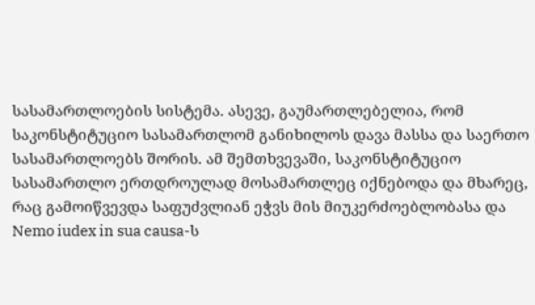სასამართლოების სისტემა. ასევე, გაუმართლებელია, რომ საკონსტიტუციო სასამართლომ განიხილოს დავა მასსა და საერთო სასამართლოებს შორის. ამ შემთხვევაში, საკონსტიტუციო სასამართლო ერთდროულად მოსამართლეც იქნებოდა და მხარეც, რაც გამოიწვევდა საფუძვლიან ეჭვს მის მიუკერძოებლობასა და Nemo iudex in sua causa-ს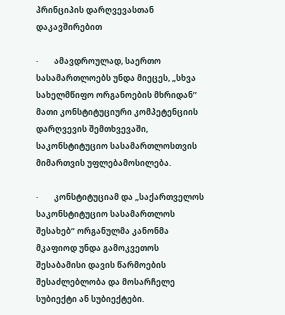პრინციპის დარღვევასთან დაკავშირებით

·        ამავდროულად, საერთო სასამართლოებს უნდა მიეცეს, „სხვა სახელმწიფო ორგანოების მხრიდან’’ მათი კონსტიტუციური კომპეტენციის დარღვევის შემთხვევაში, საკონსტიტუციო სასამართლოსთვის მიმართვის უფლებამოსილება.

·        კონსტიტუციამ და „საქართველოს საკონსტიტუციო სასამართლოს შესახებ“ ორგანულმა კანონმა მკაფიოდ უნდა გამოკვეთოს შესაბამისი დავის წარმოების შესაძლებლობა და მოსარჩელე სუბიექტი ან სუბიექტები.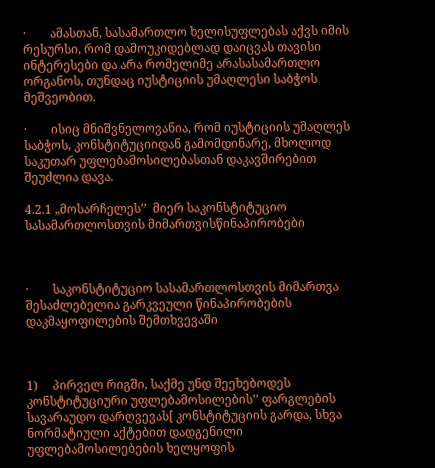·        ამასთან, სასამართლო ხელისუფლებას აქვს იმის რესურსი, რომ დამოუკიდებლად დაიცვას თავისი ინტერესები და არა რომელიმე არასასამართლო ორგანოს, თუნდაც იუსტიციის უმაღლესი საბჭოს მეშვეობით.

·        ისიც მნიშვნელოვანია, რომ იუსტიციის უმაღლეს საბჭოს, კონსტიტუციიდან გამომდინარე, მხოლოდ საკუთარ უფლებამოსილებასთან დაკავშირებით შეუძლია დავა.

4.2.1 „მოსარჩელეს’’  მიერ საკონსტიტუციო სასამართლოსთვის მიმართვისწინაპირობები



·        საკონსტიტუციო სასამართლოსთვის მიმართვა შესაძლებელია გარკვეული წინაპირობების დაკმაყოფილების შემთხვევაში



1)     პირველ რიგში, საქმე უნდ შეეხებოდეს კონსტიტუციური უფლებამოსილების’’ ფარგლების სავარაუდო დარღვევას[ კონსტიტუციის გარდა, სხვა ნორმატიული აქტებით დადგენილი უფლებამოსილებების ხელყოფის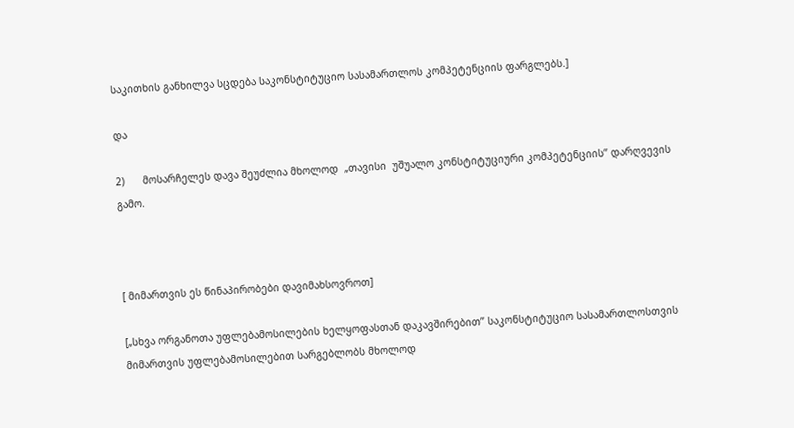საკითხის განხილვა სცდება საკონსტიტუციო სასამართლოს კომპეტენციის ფარგლებს.]

და

2)      მოსარჩელეს დავა შეუძლია მხოლოდ  „თავისი  უშუალო კონსტიტუციური კომპეტენციის’’ დარღვევის გამო.



[ მიმართვის ეს წინაპირობები დავიმახსოვროთ]

[„სხვა ორგანოთა უფლებამოსილების ხელყოფასთან დაკავშირებით’’ საკონსტიტუციო სასამართლოსთვის მიმართვის უფლებამოსილებით სარგებლობს მხოლოდ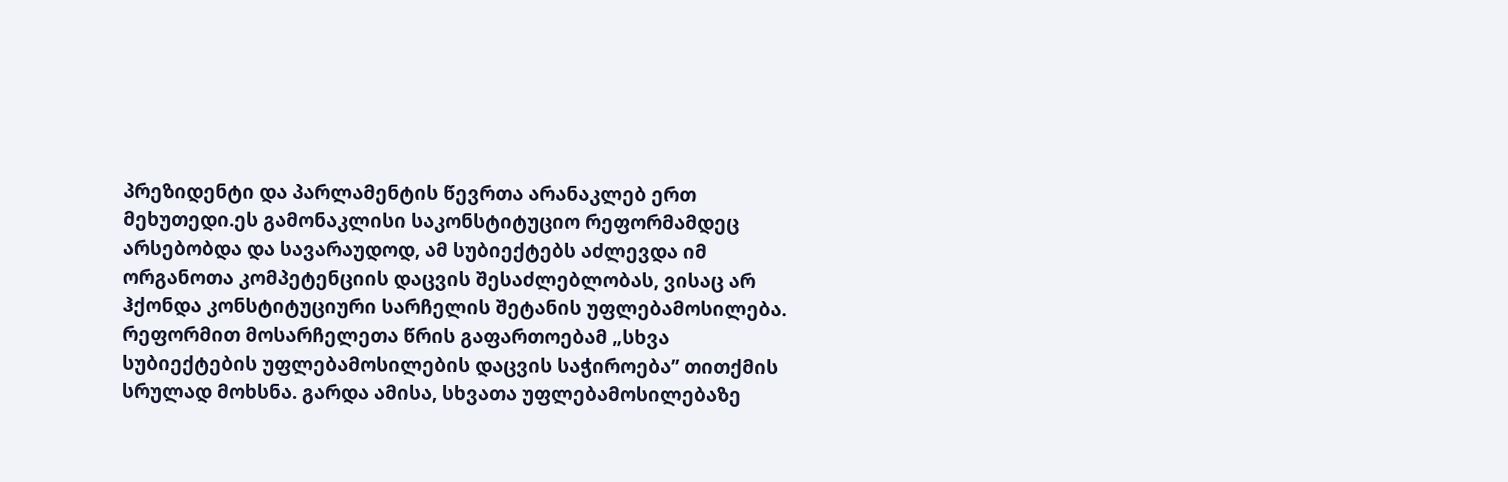პრეზიდენტი და პარლამენტის წევრთა არანაკლებ ერთ მეხუთედი.ეს გამონაკლისი საკონსტიტუციო რეფორმამდეც არსებობდა და სავარაუდოდ, ამ სუბიექტებს აძლევდა იმ ორგანოთა კომპეტენციის დაცვის შესაძლებლობას, ვისაც არ ჰქონდა კონსტიტუციური სარჩელის შეტანის უფლებამოსილება. რეფორმით მოსარჩელეთა წრის გაფართოებამ „სხვა სუბიექტების უფლებამოსილების დაცვის საჭიროება’’ თითქმის სრულად მოხსნა. გარდა ამისა, სხვათა უფლებამოსილებაზე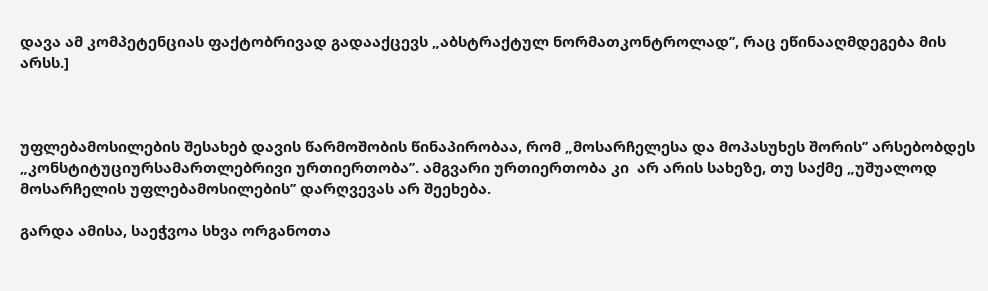დავა ამ კომპეტენციას ფაქტობრივად გადააქცევს „აბსტრაქტულ ნორმათკონტროლად’’, რაც ეწინააღმდეგება მის არსს.]



უფლებამოსილების შესახებ დავის წარმოშობის წინაპირობაა, რომ „მოსარჩელესა და მოპასუხეს შორის’’ არსებობდეს „კონსტიტუციურსამართლებრივი ურთიერთობა’’. ამგვარი ურთიერთობა კი  არ არის სახეზე, თუ საქმე „უშუალოდ მოსარჩელის უფლებამოსილების’’ დარღვევას არ შეეხება.

გარდა ამისა, საეჭვოა სხვა ორგანოთა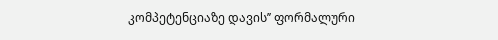კომპეტენციაზე დავის’’ ფორმალური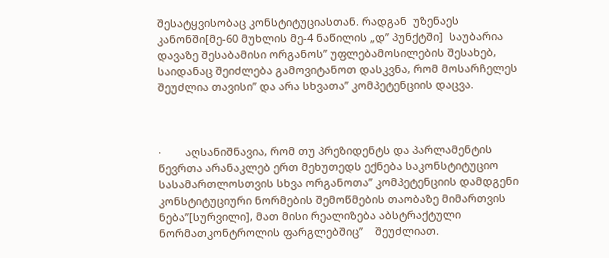შესატყვისობაც კონსტიტუციასთან. რადგან  უზენაეს კანონში[მე-60 მუხლის მე-4 ნაწილის „დ’’ პუნქტში]  საუბარია დავაზე შესაბამისი ორგანოს’’ უფლებამოსილების შესახებ, საიდანაც შეიძლება გამოვიტანოთ დასკვნა, რომ მოსარჩელეს შეუძლია თავისი’’ და არა სხვათა’’ კომპეტენციის დაცვა.



·        აღსანიშნავია, რომ თუ პრეზიდენტს და პარლამენტის წევრთა არანაკლებ ერთ მეხუთედს ექნება საკონსტიტუციო სასამართლოსთვის სხვა ორგანოთა’’ კომპეტენციის დამდგენი კონსტიტუციური ნორმების შემოწმების თაობაზე მიმართვის ნება’’[სურვილი], მათ მისი რეალიზება აბსტრაქტული ნორმათკონტროლის ფარგლებშიც’’    შეუძლიათ.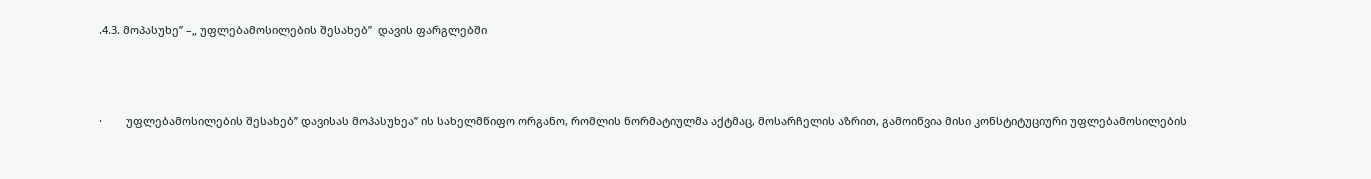.4.3. მოპასუხე’’ –„ უფლებამოსილების შესახებ’’  დავის ფარგლებში



·        უფლებამოსილების შესახებ’’ დავისას მოპასუხეა’’ ის სახელმწიფო ორგანო, რომლის ნორმატიულმა აქტმაც, მოსარჩელის აზრით, გამოიწვია მისი კონსტიტუციური უფლებამოსილების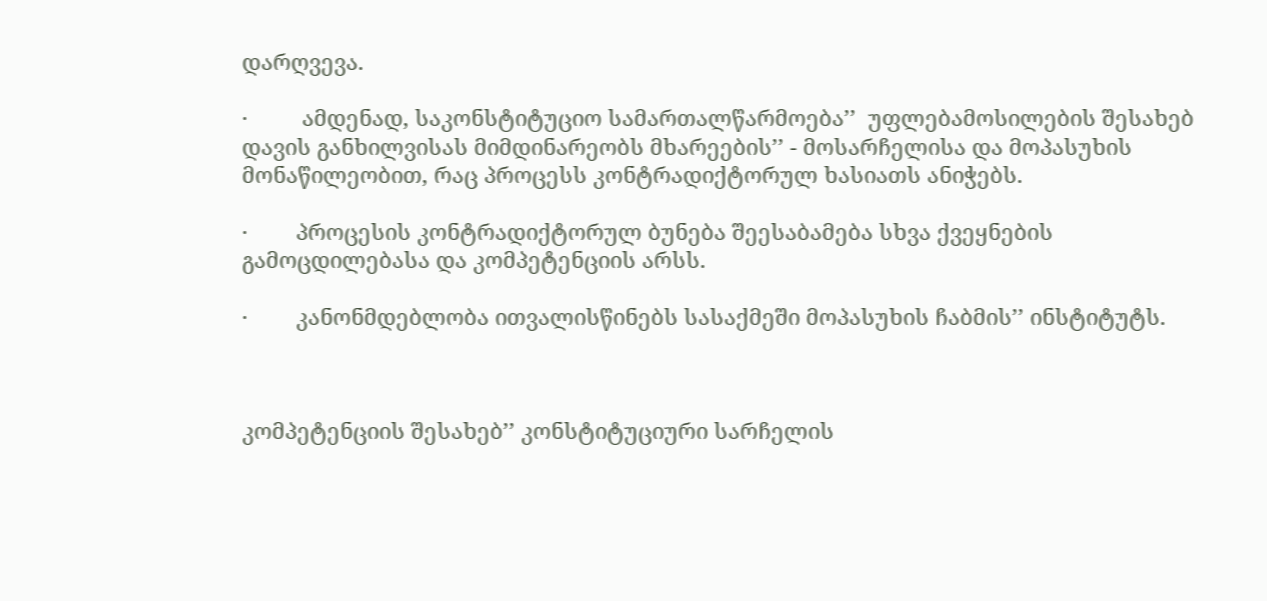დარღვევა.

·         ამდენად, საკონსტიტუციო სამართალწარმოება’’  უფლებამოსილების შესახებ დავის განხილვისას მიმდინარეობს მხარეების’’ - მოსარჩელისა და მოპასუხის მონაწილეობით, რაც პროცესს კონტრადიქტორულ ხასიათს ანიჭებს.

·        პროცესის კონტრადიქტორულ ბუნება შეესაბამება სხვა ქვეყნების გამოცდილებასა და კომპეტენციის არსს.

·        კანონმდებლობა ითვალისწინებს სასაქმეში მოპასუხის ჩაბმის’’ ინსტიტუტს.



კომპეტენციის შესახებ’’ კონსტიტუციური სარჩელის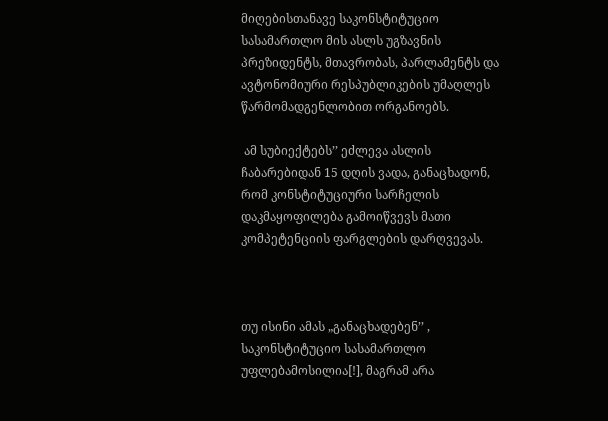მიღებისთანავე საკონსტიტუციო სასამართლო მის ასლს უგზავნის პრეზიდენტს, მთავრობას, პარლამენტს და ავტონომიური რესპუბლიკების უმაღლეს წარმომადგენლობით ორგანოებს.

 ამ სუბიექტებს’’ ეძლევა ასლის ჩაბარებიდან 15 დღის ვადა, განაცხადონ, რომ კონსტიტუციური სარჩელის დაკმაყოფილება გამოიწვევს მათი კომპეტენციის ფარგლების დარღვევას.



თუ ისინი ამას „განაცხადებენ’’ , საკონსტიტუციო სასამართლო უფლებამოსილია[!], მაგრამ არა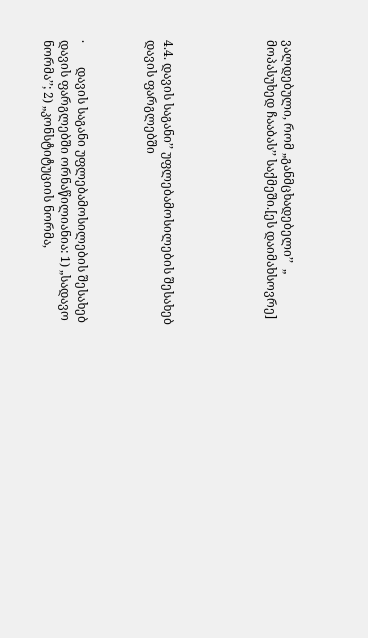ვალდებული, რომ „განმცხადებელი’’  „ მოპასუხედ ჩააბას’’ საქმეში.[ეს დაიმახსოვრე]





4.4. დავის საგანი’’ უფლებამოსილების შესახებ დავის ფარგლებში



·        დავის საგანი უფლებამოსილების შესახებ დავის ფარგლებში ორნაწილიანია: 1) „სადავო ნორმა’’; 2) „კონსტიტუციის ნორმა,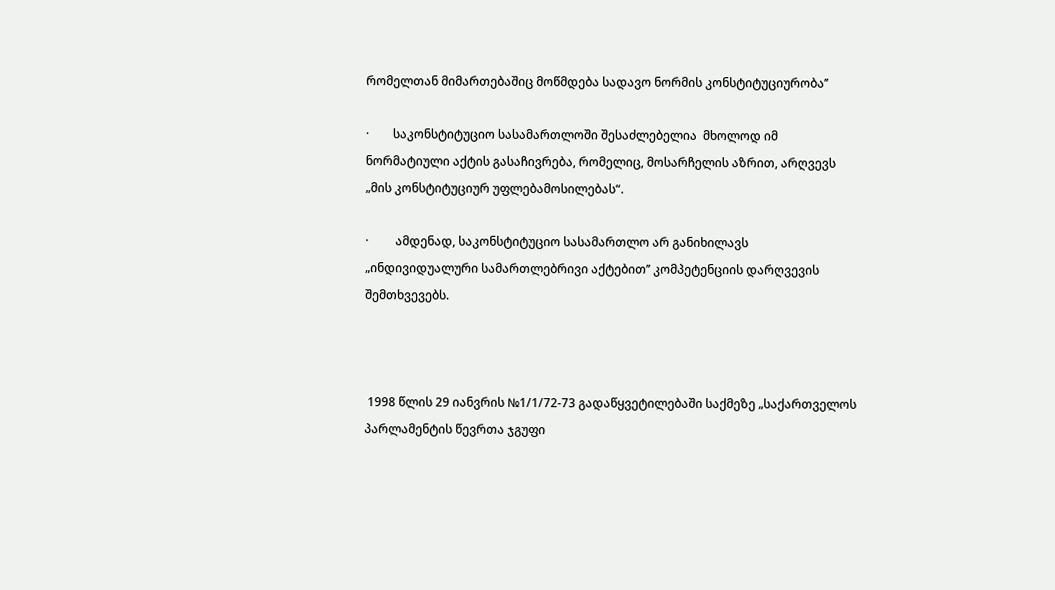რომელთან მიმართებაშიც მოწმდება სადავო ნორმის კონსტიტუციურობა’’

·        საკონსტიტუციო სასამართლოში შესაძლებელია  მხოლოდ იმ ნორმატიული აქტის გასაჩივრება, რომელიც, მოსარჩელის აზრით, არღვევს  „მის კონსტიტუციურ უფლებამოსილებას“.

·         ამდენად, საკონსტიტუციო სასამართლო არ განიხილავს „ინდივიდუალური სამართლებრივი აქტებით’’ კომპეტენციის დარღვევის შემთხვევებს.



 1998 წლის 29 იანვრის №1/1/72-73 გადაწყვეტილებაში საქმეზე „საქართველოს პარლამენტის წევრთა ჯგუფი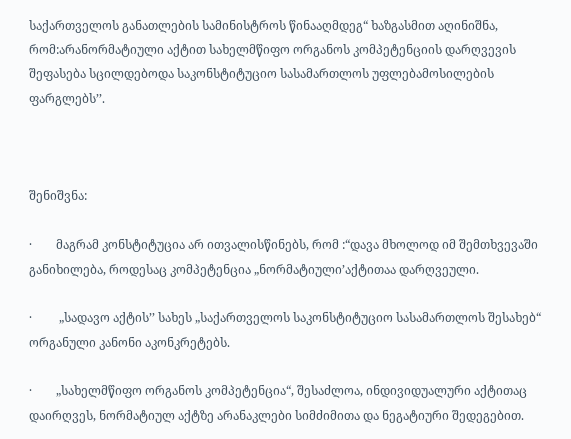საქართველოს განათლების სამინისტროს წინააღმდეგ“ ხაზგასმით აღინიშნა, რომ:არანორმატიული აქტით სახელმწიფო ორგანოს კომპეტენციის დარღვევის შეფასება სცილდებოდა საკონსტიტუციო სასამართლოს უფლებამოსილების ფარგლებს’’.



შენიშვნა:

·        მაგრამ კონსტიტუცია არ ითვალისწინებს, რომ :“დავა მხოლოდ იმ შემთხვევაში განიხილება, როდესაც კომპეტენცია „ნორმატიული’აქტითაა დარღვეული.

·         „სადავო აქტის’’ სახეს „საქართველოს საკონსტიტუციო სასამართლოს შესახებ“ ორგანული კანონი აკონკრეტებს.

·        „სახელმწიფო ორგანოს კომპეტენცია“, შესაძლოა, ინდივიდუალური აქტითაც დაირღვეს, ნორმატიულ აქტზე არანაკლები სიმძიმითა და ნეგატიური შედეგებით.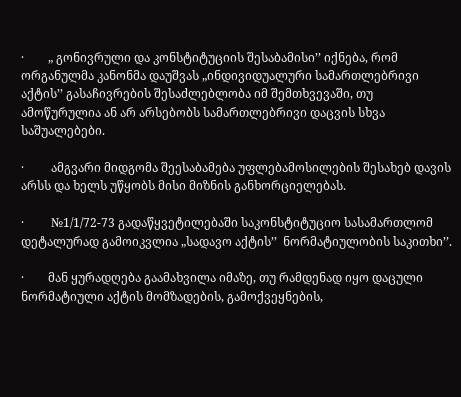·        „ გონივრული და კონსტიტუციის შესაბამისი’’ იქნება, რომ ორგანულმა კანონმა დაუშვას „ინდივიდუალური სამართლებრივი აქტის’’ გასაჩივრების შესაძლებლობა იმ შემთხვევაში, თუ ამოწურულია ან არ არსებობს სამართლებრივი დაცვის სხვა საშუალებები.

·         ამგვარი მიდგომა შეესაბამება უფლებამოსილების შესახებ დავის არსს და ხელს უწყობს მისი მიზნის განხორციელებას.

·         №1/1/72-73 გადაწყვეტილებაში საკონსტიტუციო სასამართლომ დეტალურად გამოიკვლია „სადავო აქტის’’  ნორმატიულობის საკითხი’’.

·        მან ყურადღება გაამახვილა იმაზე, თუ რამდენად იყო დაცული ნორმატიული აქტის მომზადების, გამოქვეყნების,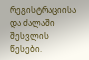რეგისტრაციისა და ძალაში შესვლის წესები.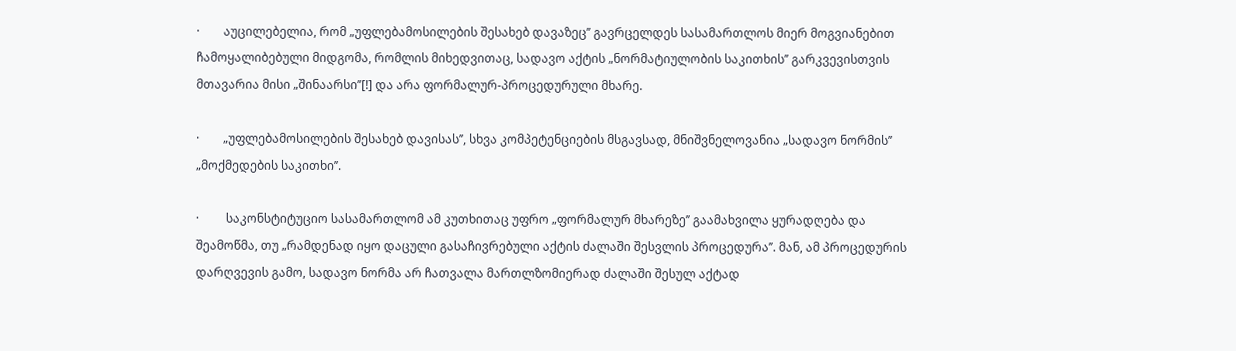·        აუცილებელია, რომ „უფლებამოსილების შესახებ დავაზეც’’ გავრცელდეს სასამართლოს მიერ მოგვიანებით ჩამოყალიბებული მიდგომა, რომლის მიხედვითაც, სადავო აქტის „ნორმატიულობის საკითხის’’ გარკვევისთვის მთავარია მისი „შინაარსი’’[!] და არა ფორმალურ-პროცედურული მხარე.

·        „უფლებამოსილების შესახებ დავისას’’, სხვა კომპეტენციების მსგავსად, მნიშვნელოვანია „სადავო ნორმის’’   „მოქმედების საკითხი’’.

·         საკონსტიტუციო სასამართლომ ამ კუთხითაც უფრო „ფორმალურ მხარეზე’’ გაამახვილა ყურადღება და შეამოწმა, თუ „რამდენად იყო დაცული გასაჩივრებული აქტის ძალაში შესვლის პროცედურა’’. მან, ამ პროცედურის დარღვევის გამო, სადავო ნორმა არ ჩათვალა მართლზომიერად ძალაში შესულ აქტად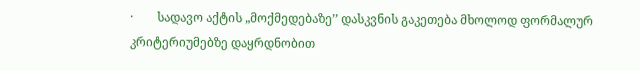·        სადავო აქტის „მოქმედებაზე’’ დასკვნის გაკეთება მხოლოდ ფორმალურ კრიტერიუმებზე დაყრდნობით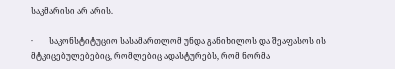საკმარისი არ არის.

·        საკონსტიტუციო სასამართლომ უნდა განიხილოს და შეაფასოს ის მტკიცებულებებიც, რომლებიც ადასტურებს, რომ ნორმა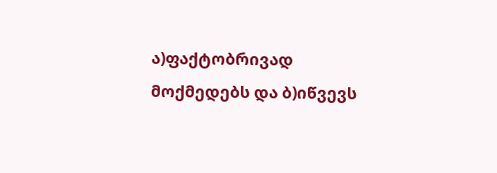ა)ფაქტობრივად მოქმედებს და ბ)იწვევს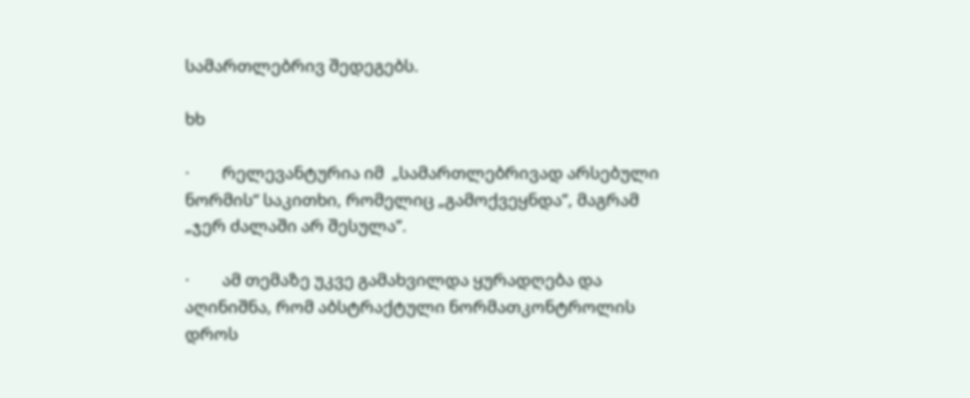სამართლებრივ შედეგებს.

ხხ

·        რელევანტურია იმ  „სამართლებრივად არსებული ნორმის“ საკითხი, რომელიც „გამოქვეყნდა’’, მაგრამ „ჯერ ძალაში არ შესულა’’.

·        ამ თემაზე უკვე გამახვილდა ყურადღება და აღინიშნა, რომ აბსტრაქტული ნორმათკონტროლის დროს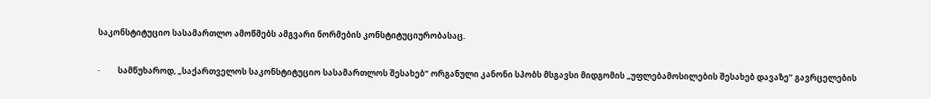საკონსტიტუციო სასამართლო ამოწმებს ამგვარი ნორმების კონსტიტუციურობასაც.

·         სამწუხაროდ, „საქართველოს საკონსტიტუციო სასამართლოს შესახებ“ ორგანული კანონი სპობს მსგავსი მიდგომის „უფლებამოსილების შესახებ დავაზე’’ გავრცელების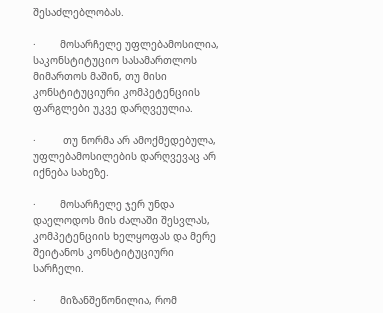შესაძლებლობას.

·        მოსარჩელე უფლებამოსილია, საკონსტიტუციო სასამართლოს მიმართოს მაშინ, თუ მისი კონსტიტუციური კომპეტენციის ფარგლები უკვე დარღვეულია.

·         თუ ნორმა არ ამოქმედებულა, უფლებამოსილების დარღვევაც არ იქნება სახეზე.

·        მოსარჩელე ჯერ უნდა დაელოდოს მის ძალაში შესვლას, კომპეტენციის ხელყოფას და მერე შეიტანოს კონსტიტუციური სარჩელი.

·        მიზანშეწონილია, რომ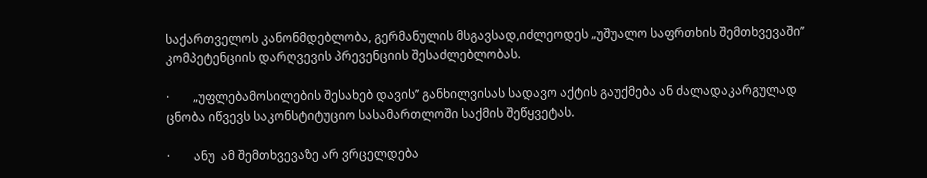საქართველოს კანონმდებლობა, გერმანულის მსგავსად,იძლეოდეს „უშუალო საფრთხის შემთხვევაში’’ კომპეტენციის დარღვევის პრევენციის შესაძლებლობას.

·        „უფლებამოსილების შესახებ დავის’’ განხილვისას სადავო აქტის გაუქმება ან ძალადაკარგულად ცნობა იწვევს საკონსტიტუციო სასამართლოში საქმის შეწყვეტას.

·        ანუ  ამ შემთხვევაზე არ ვრცელდება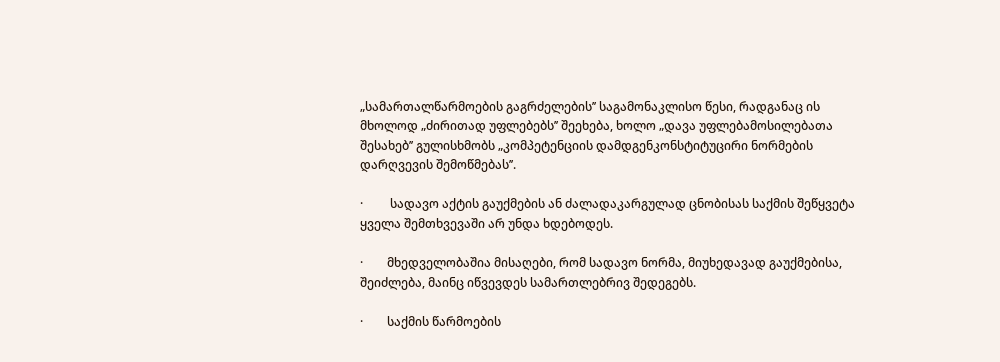„სამართალწარმოების გაგრძელების’’ საგამონაკლისო წესი, რადგანაც ის მხოლოდ „ძირითად უფლებებს’’ შეეხება, ხოლო „დავა უფლებამოსილებათა შესახებ’’ გულისხმობს „კომპეტენციის დამდგენკონსტიტუცირი ნორმების დარღვევის შემოწმებას’’.

·         სადავო აქტის გაუქმების ან ძალადაკარგულად ცნობისას საქმის შეწყვეტა ყველა შემთხვევაში არ უნდა ხდებოდეს.

·        მხედველობაშია მისაღები, რომ სადავო ნორმა, მიუხედავად გაუქმებისა, შეიძლება, მაინც იწვევდეს სამართლებრივ შედეგებს.

·        საქმის წარმოების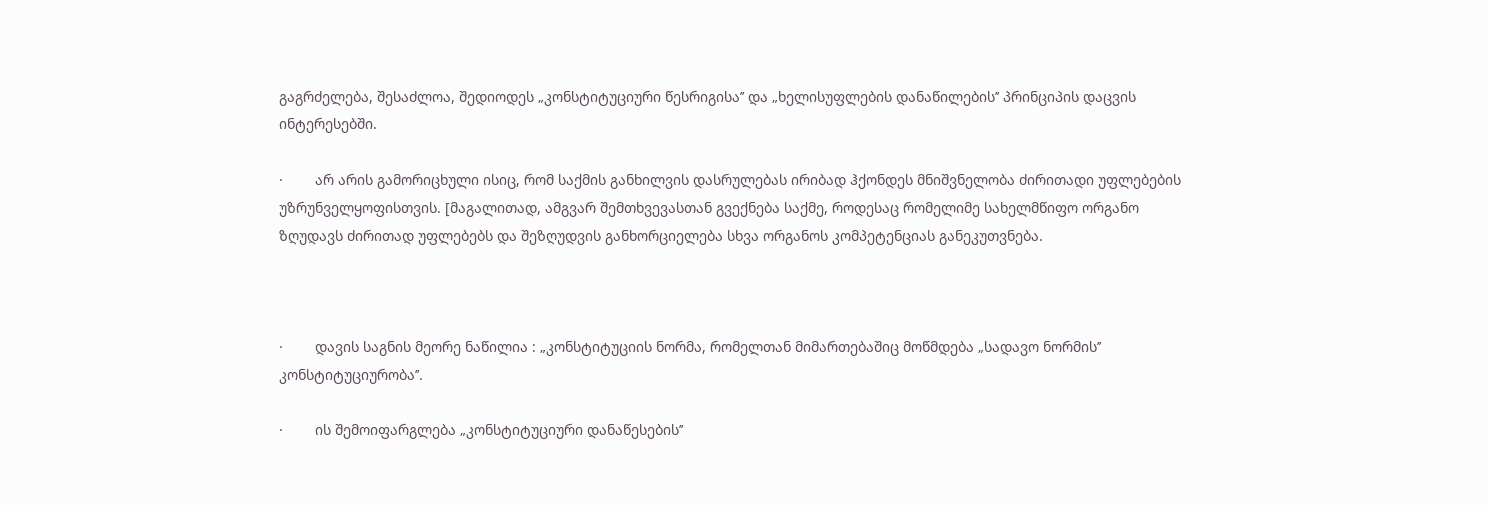გაგრძელება, შესაძლოა, შედიოდეს „კონსტიტუციური წესრიგისა’’ და „ხელისუფლების დანაწილების’’ პრინციპის დაცვის ინტერესებში.

·        არ არის გამორიცხული ისიც, რომ საქმის განხილვის დასრულებას ირიბად ჰქონდეს მნიშვნელობა ძირითადი უფლებების უზრუნველყოფისთვის. [მაგალითად, ამგვარ შემთხვევასთან გვექნება საქმე, როდესაც რომელიმე სახელმწიფო ორგანო ზღუდავს ძირითად უფლებებს და შეზღუდვის განხორციელება სხვა ორგანოს კომპეტენციას განეკუთვნება.



·        დავის საგნის მეორე ნაწილია : „კონსტიტუციის ნორმა, რომელთან მიმართებაშიც მოწმდება „სადავო ნორმის’’ კონსტიტუციურობა’’.

·        ის შემოიფარგლება „კონსტიტუციური დანაწესების’’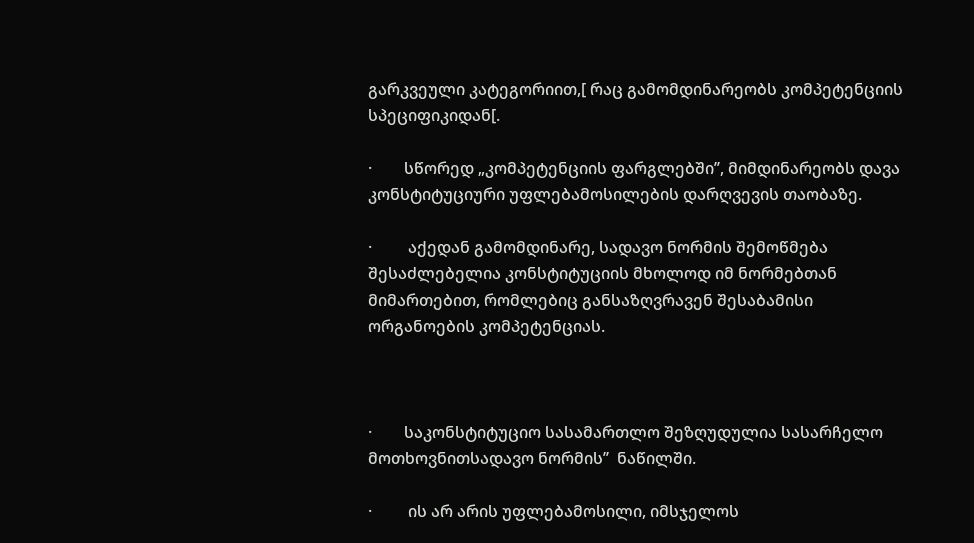გარკვეული კატეგორიით,[ რაც გამომდინარეობს კომპეტენციის სპეციფიკიდან[.

·        სწორედ „კომპეტენციის ფარგლებში’’, მიმდინარეობს დავა კონსტიტუციური უფლებამოსილების დარღვევის თაობაზე.

·         აქედან გამომდინარე, სადავო ნორმის შემოწმება შესაძლებელია კონსტიტუციის მხოლოდ იმ ნორმებთან მიმართებით, რომლებიც განსაზღვრავენ შესაბამისი ორგანოების კომპეტენციას.



·        საკონსტიტუციო სასამართლო შეზღუდულია სასარჩელო მოთხოვნითსადავო ნორმის’’  ნაწილში.

·         ის არ არის უფლებამოსილი, იმსჯელოს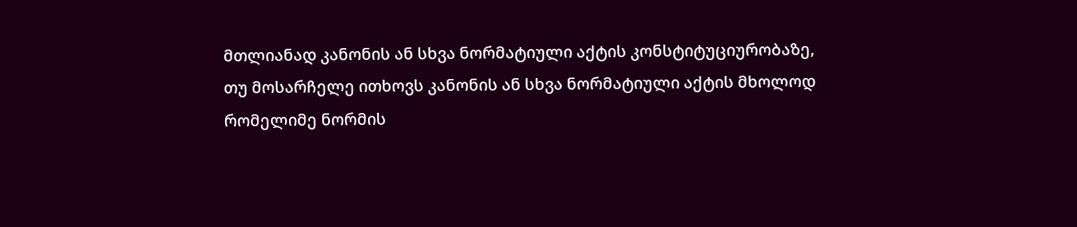მთლიანად კანონის ან სხვა ნორმატიული აქტის კონსტიტუციურობაზე, თუ მოსარჩელე ითხოვს კანონის ან სხვა ნორმატიული აქტის მხოლოდ რომელიმე ნორმის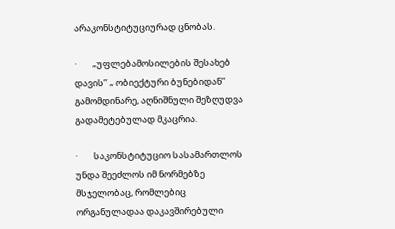არაკონსტიტუციურად ცნობას.

·        „უფლებამოსილების შესახებ დავის’’ „ ობიექტური ბუნებიდან’’ გამომდინარე, აღნიშნული შეზღუდვა გადამეტებულად მკაცრია.

·        საკონსტიტუციო სასამართლოს უნდა შეეძლოს იმ ნორმებზე მსჯელობაც, რომლებიც ორგანულადაა დაკავშირებული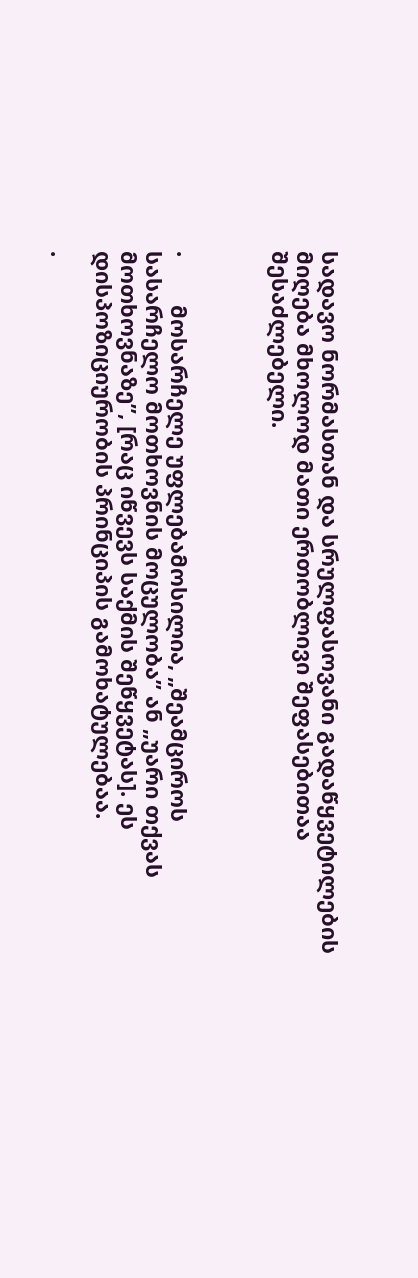სადავო ნორმასთან და სრულფასოვანი გადაწყვეტილების მიღება მხოლოდ მათი ერთობლივი შეფასებითაა შესაძლებელი.



·        მოსარჩელე უფლებამოსილია, „შეამციროს სასარჩელო მოთხოვნის მოცულობა’’ ან „უარი თქვას მოთხოვნაზე’’, [რაც იწვევს საქმის შეწყვეტას]. ეს დისპოზიციურობის პრინციპის გამოხატულებაა.

·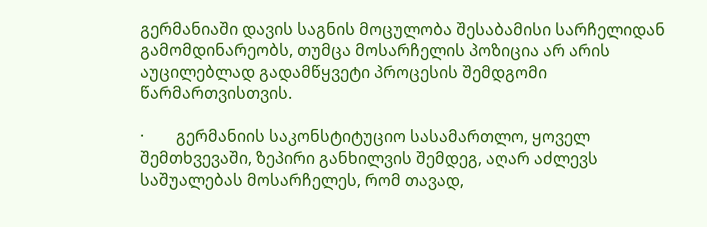გერმანიაში დავის საგნის მოცულობა შესაბამისი სარჩელიდან გამომდინარეობს, თუმცა მოსარჩელის პოზიცია არ არის აუცილებლად გადამწყვეტი პროცესის შემდგომი წარმართვისთვის.

·        გერმანიის საკონსტიტუციო სასამართლო, ყოველ შემთხვევაში, ზეპირი განხილვის შემდეგ, აღარ აძლევს საშუალებას მოსარჩელეს, რომ თავად,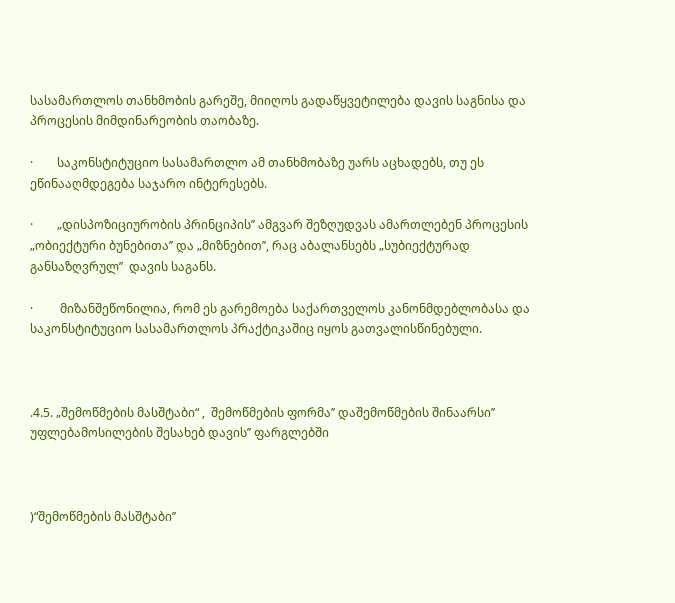სასამართლოს თანხმობის გარეშე, მიიღოს გადაწყვეტილება დავის საგნისა და პროცესის მიმდინარეობის თაობაზე.

·        საკონსტიტუციო სასამართლო ამ თანხმობაზე უარს აცხადებს, თუ ეს ეწინააღმდეგება საჯარო ინტერესებს.

·        „დისპოზიციურობის პრინციპის’’ ამგვარ შეზღუდვას ამართლებენ პროცესის „ობიექტური ბუნებითა’’ და „მიზნებით’’, რაც აბალანსებს „სუბიექტურად განსაზღვრულ’’  დავის საგანს.

·         მიზანშეწონილია, რომ ეს გარემოება საქართველოს კანონმდებლობასა და საკონსტიტუციო სასამართლოს პრაქტიკაშიც იყოს გათვალისწინებული.



.4.5. „შემოწმების მასშტაბი“ ,  შემოწმების ფორმა’’ დაშემოწმების შინაარსი’’ უფლებამოსილების შესახებ დავის’’ ფარგლებში



)“შემოწმების მასშტაბი’’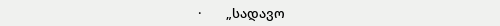·        „სადავო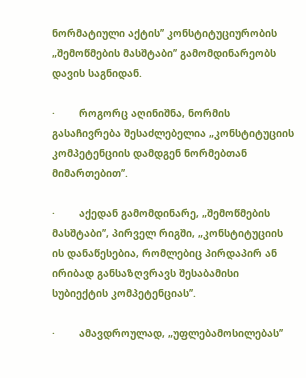ნორმატიული აქტის’’ კონსტიტუციურობის „შემოწმების მასშტაბი’’ გამომდინარეობს დავის საგნიდან.

·        როგორც აღინიშნა, ნორმის გასაჩივრება შესაძლებელია „კონსტიტუციის კომპეტენციის დამდგენ ნორმებთან მიმართებით’’.

·        აქედან გამომდინარე, „შემოწმების მასშტაბი’’, პირველ რიგში, „კონსტიტუციის ის დანაწესებია, რომლებიც პირდაპირ ან ირიბად განსაზღვრავს შესაბამისი სუბიექტის კომპეტენციას’’.

·        ამავდროულად, „უფლებამოსილებას’’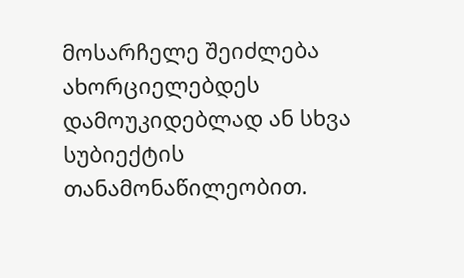მოსარჩელე შეიძლება ახორციელებდეს დამოუკიდებლად ან სხვა სუბიექტის თანამონაწილეობით.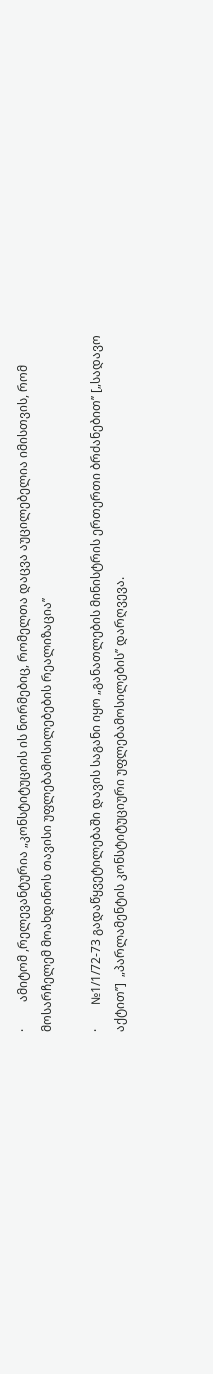·         ამიტომ ,რელევანტურია „კონსტიტუციის ის ნორმებიც, რომელთა დაცვა აუცილებელია იმისთვის, რომ მოსარჩელემ მოახდინოს თავისი უფლებამოსილებების რეალიზაცია’’

·        №1/1/72-73 გადაწყვეტილებაში დავის საგანი იყო „განათლების მინისტრის ერთერთი ბრძანებით’’ [„სადავო აქტით’’]  „პარლამენტის კონსტიტუციური უფლებამოსილების’’ დარღვევა.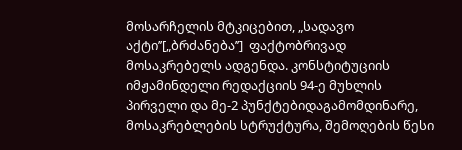მოსარჩელის მტკიცებით, „სადავო აქტი’’[„ბრძანება’’]  ფაქტობრივად მოსაკრებელს ადგენდა. კონსტიტუციის იმჟამინდელი რედაქციის 94-ე მუხლის პირველი და მე-2 პუნქტებიდაგამომდინარე, მოსაკრებლების სტრუქტურა, შემოღების წესი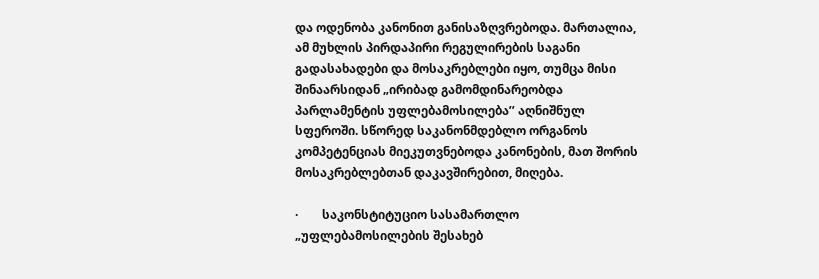და ოდენობა კანონით განისაზღვრებოდა. მართალია, ამ მუხლის პირდაპირი რეგულირების საგანი გადასახადები და მოსაკრებლები იყო, თუმცა მისი შინაარსიდან „ირიბად გამომდინარეობდა პარლამენტის უფლებამოსილება’’ აღნიშნულ სფეროში. სწორედ საკანონმდებლო ორგანოს კომპეტენციას მიეკუთვნებოდა კანონების, მათ შორის მოსაკრებლებთან დაკავშირებით, მიღება.

·        საკონსტიტუციო სასამართლო „უფლებამოსილების შესახებ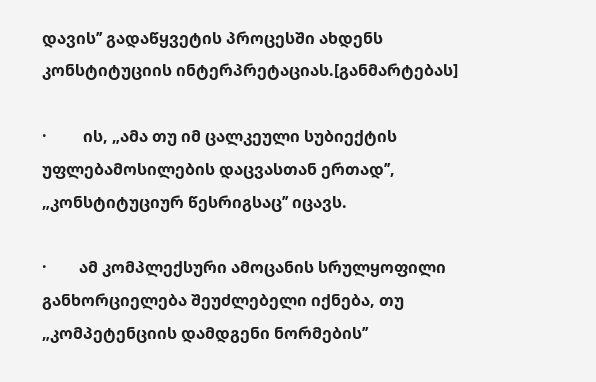დავის’’ გადაწყვეტის პროცესში ახდენს კონსტიტუციის ინტერპრეტაციას.[განმარტებას]

·         ის, „ამა თუ იმ ცალკეული სუბიექტის უფლებამოსილების დაცვასთან ერთად’’, „კონსტიტუციურ წესრიგსაც’’ იცავს.

·        ამ კომპლექსური ამოცანის სრულყოფილი განხორციელება შეუძლებელი იქნება, თუ „კომპეტენციის დამდგენი ნორმების’’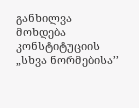განხილვა მოხდება კონსტიტუციის „სხვა ნორმებისა’’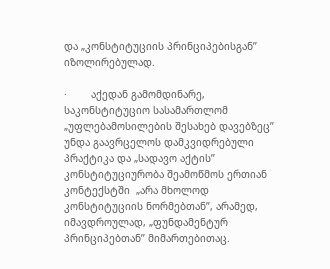და „კონსტიტუციის პრინციპებისგან’’ იზოლირებულად.

·        აქედან გამომდინარე, საკონსტიტუციო სასამართლომ „უფლებამოსილების შესახებ დავებზეც’’  უნდა გაავრცელოს დამკვიდრებული პრაქტიკა და „სადავო აქტის’’ კონსტიტუციურობა შეამოწმოს ერთიან კონტექსტში  „არა მხოლოდ კონსტიტუციის ნორმებთან’’, არამედ, იმავდროულად, „ფუნდამენტურ პრინციპებთან’’ მიმართებითაც.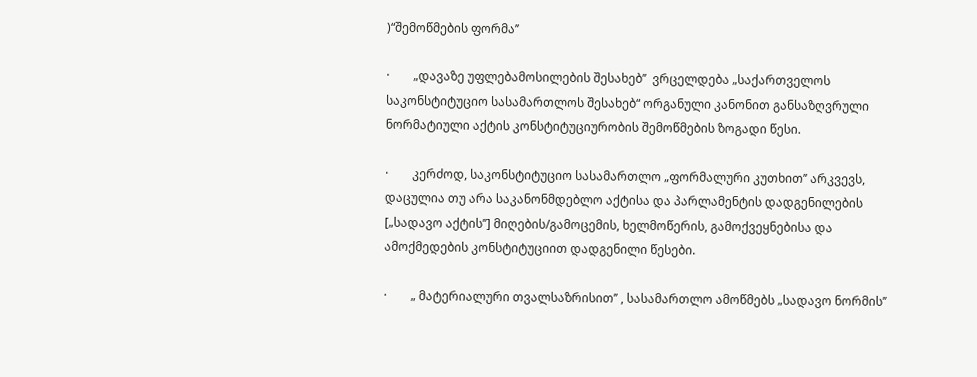)“შემოწმების ფორმა’’

·        „დავაზე უფლებამოსილების შესახებ’’  ვრცელდება „საქართველოს საკონსტიტუციო სასამართლოს შესახებ“ ორგანული კანონით განსაზღვრული ნორმატიული აქტის კონსტიტუციურობის შემოწმების ზოგადი წესი.

·        კერძოდ, საკონსტიტუციო სასამართლო „ფორმალური კუთხით’’ არკვევს, დაცულია თუ არა საკანონმდებლო აქტისა და პარლამენტის დადგენილების [„სადავო აქტის’’] მიღების/გამოცემის, ხელმოწერის, გამოქვეყნებისა და ამოქმედების კონსტიტუციით დადგენილი წესები.

·        „ მატერიალური თვალსაზრისით’’ , სასამართლო ამოწმებს „სადავო ნორმის’’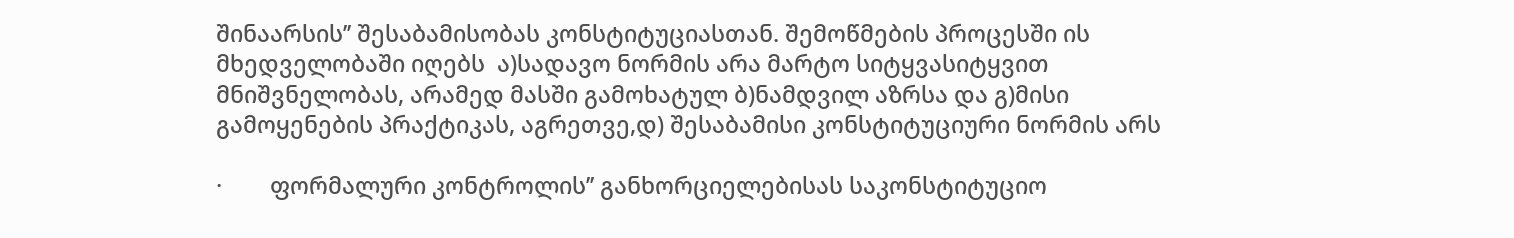შინაარსის’’ შესაბამისობას კონსტიტუციასთან. შემოწმების პროცესში ის მხედველობაში იღებს  ა)სადავო ნორმის არა მარტო სიტყვასიტყვით მნიშვნელობას, არამედ მასში გამოხატულ ბ)ნამდვილ აზრსა და გ)მისი გამოყენების პრაქტიკას, აგრეთვე,დ) შესაბამისი კონსტიტუციური ნორმის არს

·        ფორმალური კონტროლის’’ განხორციელებისას საკონსტიტუციო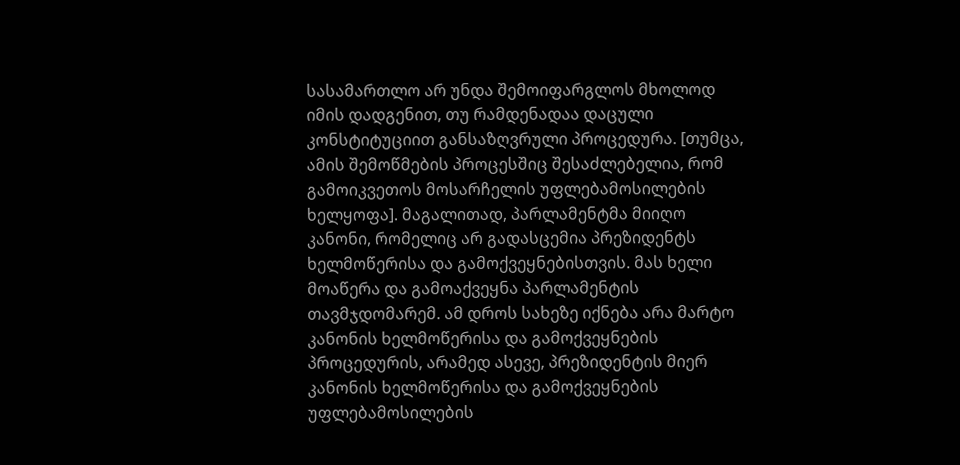სასამართლო არ უნდა შემოიფარგლოს მხოლოდ იმის დადგენით, თუ რამდენადაა დაცული კონსტიტუციით განსაზღვრული პროცედურა. [თუმცა, ამის შემოწმების პროცესშიც შესაძლებელია, რომ გამოიკვეთოს მოსარჩელის უფლებამოსილების ხელყოფა]. მაგალითად, პარლამენტმა მიიღო კანონი, რომელიც არ გადასცემია პრეზიდენტს ხელმოწერისა და გამოქვეყნებისთვის. მას ხელი მოაწერა და გამოაქვეყნა პარლამენტის თავმჯდომარემ. ამ დროს სახეზე იქნება არა მარტო კანონის ხელმოწერისა და გამოქვეყნების პროცედურის, არამედ ასევე, პრეზიდენტის მიერ კანონის ხელმოწერისა და გამოქვეყნების უფლებამოსილების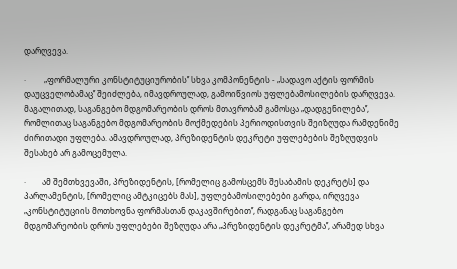დარღვევა.

·         „ფორმალური კონსტიტუციურობის’’ სხვა კომპონენტის - „სადავო აქტის ფორმის დაუცველობამაც’’ შეიძლება, იმავდროულად, გამოიწვიოს უფლებამოსილების დარღვევა. მაგალითად, საგანგებო მდგომარეობის დროს მთავრობამ გამოსცა „დადგენილება’’, რომლითაც საგანგებო მდგომარეობის მოქმედების პერიოდისთვის შეიზღუდა რამდენიმე ძირითადი უფლება. ამავდროულად, პრეზიდენტის დეკრეტი უფლებების შეზღუდვის შესახებ არ გამოცემულა.

·        ამ შემთხვევაში, პრეზიდენტის, [რომელიც გამოსცემს შესაბამის დეკრეტს] და პარლამენტის, [რომელიც ამტკიცებს მას], უფლებამოსილებები გარდა, ირღვევა „კონსტიტუციის მოთხოვნა ფორმასთან დაკავშირებით’’, რადგანაც საგანგებო მდგომარეობის დროს უფლებები შეზღუდა არა „პრეზიდენტის დეკრეტმა’’, არამედ სხვა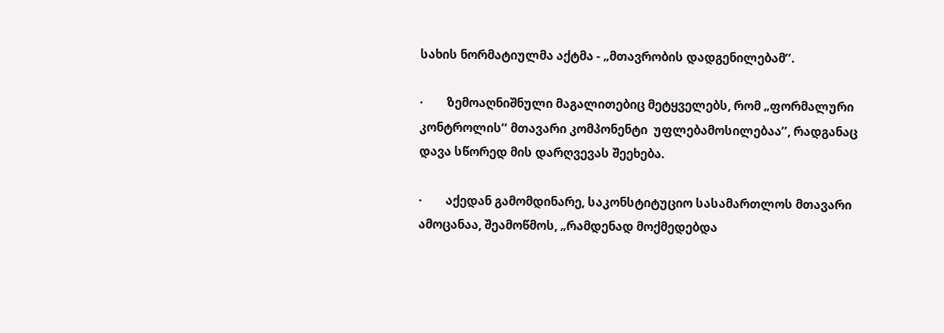სახის ნორმატიულმა აქტმა - „მთავრობის დადგენილებამ’’.

·        ზემოაღნიშნული მაგალითებიც მეტყველებს, რომ „ფორმალური კონტროლის’’ მთავარი კომპონენტი  უფლებამოსილებაა’’, რადგანაც დავა სწორედ მის დარღვევას შეეხება.

·        აქედან გამომდინარე, საკონსტიტუციო სასამართლოს მთავარი ამოცანაა, შეამოწმოს, „რამდენად მოქმედებდა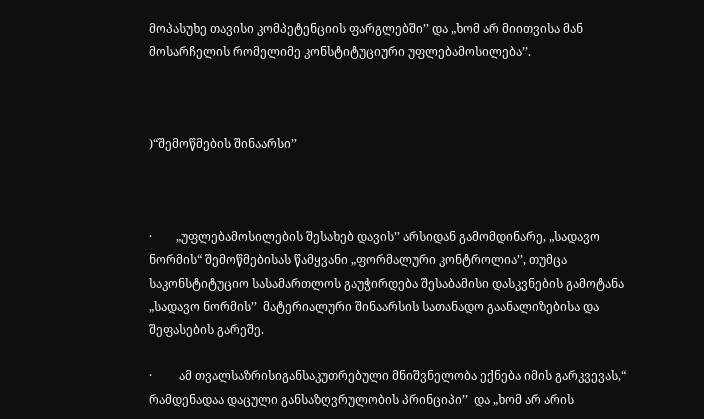მოპასუხე თავისი კომპეტენციის ფარგლებში’’ და „ხომ არ მიითვისა მან მოსარჩელის რომელიმე კონსტიტუციური უფლებამოსილება’’.



)“შემოწმების შინაარსი’’



·        „უფლებამოსილების შესახებ დავის’’ არსიდან გამომდინარე, „სადავო ნორმის“ შემოწმებისას წამყვანი „ფორმალური კონტროლია’’, თუმცა საკონსტიტუციო სასამართლოს გაუჭირდება შესაბამისი დასკვნების გამოტანა  „სადავო ნორმის’’  მატერიალური შინაარსის სათანადო გაანალიზებისა და შეფასების გარეშე.

·         ამ თვალსაზრისიგანსაკუთრებული მნიშვნელობა ექნება იმის გარკვევას,“ რამდენადაა დაცული განსაზღვრულობის პრინციპი’’  და „ხომ არ არის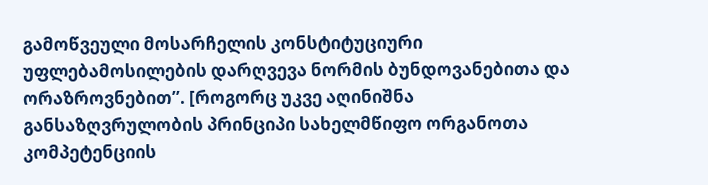გამოწვეული მოსარჩელის კონსტიტუციური უფლებამოსილების დარღვევა ნორმის ბუნდოვანებითა და ორაზროვნებით’’. [როგორც უკვე აღინიშნა განსაზღვრულობის პრინციპი სახელმწიფო ორგანოთა კომპეტენციის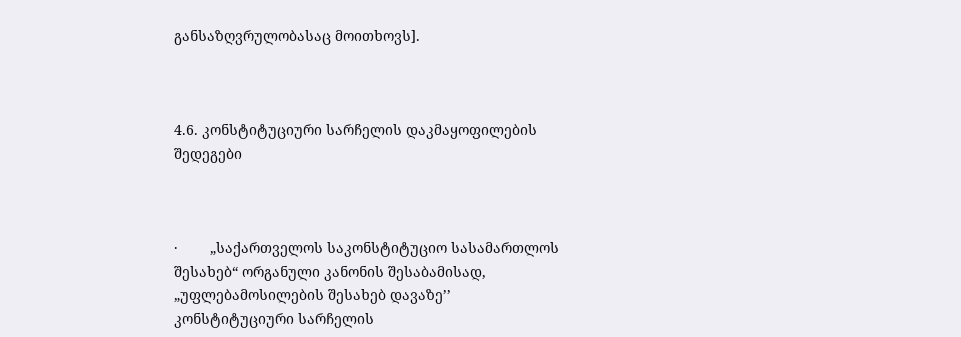განსაზღვრულობასაც მოითხოვს].



4.6. კონსტიტუციური სარჩელის დაკმაყოფილების შედეგები



·        „საქართველოს საკონსტიტუციო სასამართლოს შესახებ“ ორგანული კანონის შესაბამისად, „უფლებამოსილების შესახებ დავაზე’’  კონსტიტუციური სარჩელის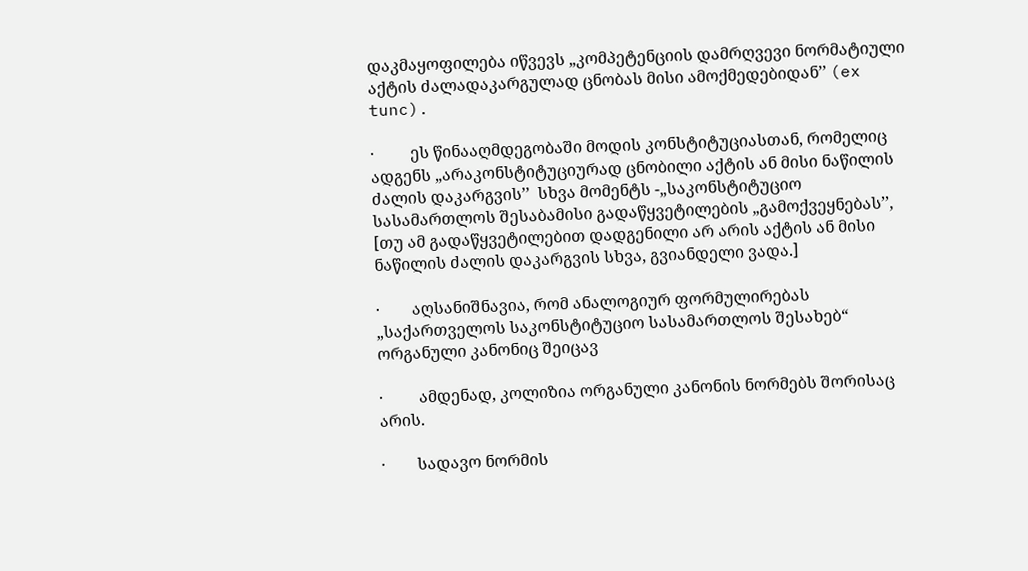დაკმაყოფილება იწვევს „კომპეტენციის დამრღვევი ნორმატიული აქტის ძალადაკარგულად ცნობას მისი ამოქმედებიდან’’ (ex tunc).

·         ეს წინააღმდეგობაში მოდის კონსტიტუციასთან, რომელიც ადგენს „არაკონსტიტუციურად ცნობილი აქტის ან მისი ნაწილის ძალის დაკარგვის’’  სხვა მომენტს -„საკონსტიტუციო სასამართლოს შესაბამისი გადაწყვეტილების „გამოქვეყნებას’’, [თუ ამ გადაწყვეტილებით დადგენილი არ არის აქტის ან მისი ნაწილის ძალის დაკარგვის სხვა, გვიანდელი ვადა.]

·        აღსანიშნავია, რომ ანალოგიურ ფორმულირებას „საქართველოს საკონსტიტუციო სასამართლოს შესახებ“ ორგანული კანონიც შეიცავ

·         ამდენად, კოლიზია ორგანული კანონის ნორმებს შორისაც არის.

·        სადავო ნორმის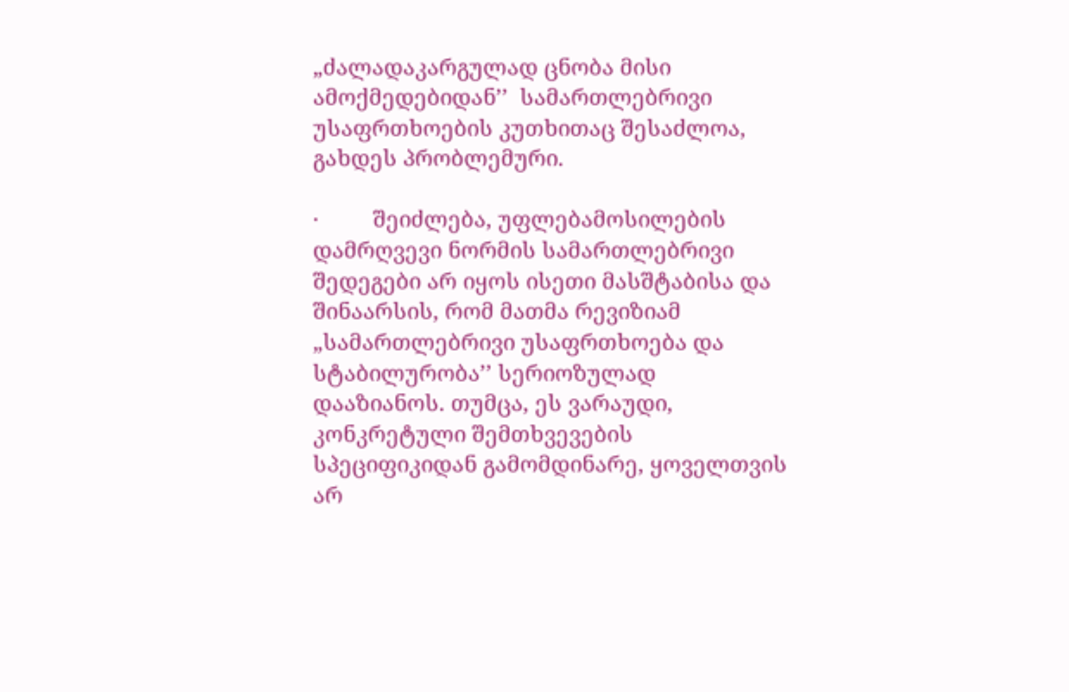„ძალადაკარგულად ცნობა მისი ამოქმედებიდან’’  სამართლებრივი უსაფრთხოების კუთხითაც შესაძლოა, გახდეს პრობლემური.

·         შეიძლება, უფლებამოსილების დამრღვევი ნორმის სამართლებრივი შედეგები არ იყოს ისეთი მასშტაბისა და შინაარსის, რომ მათმა რევიზიამ „სამართლებრივი უსაფრთხოება და სტაბილურობა’’ სერიოზულად დააზიანოს. თუმცა, ეს ვარაუდი, კონკრეტული შემთხვევების სპეციფიკიდან გამომდინარე, ყოველთვის არ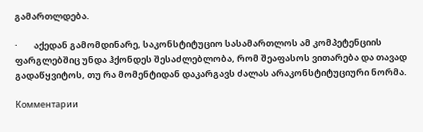გამართლდება.

·        აქედან გამომდინარე, საკონსტიტუციო სასამართლოს ამ კომპეტენციის ფარგლებშიც უნდა ჰქონდეს შესაძლებლობა, რომ შეაფასოს ვითარება და თავად გადაწყვიტოს, თუ რა მომენტიდან დაკარგავს ძალას არაკონსტიტუციური ნორმა.

Комментарии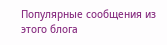Популярные сообщения из этого блога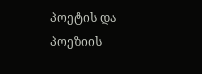პოეტის და პოეზიის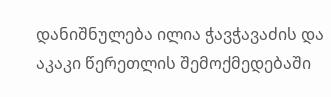დანიშნულება ილია ჭავჭავაძის და აკაკი წერეთლის შემოქმედებაში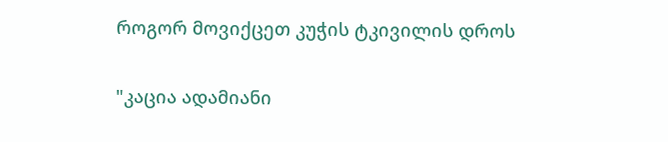როგორ მოვიქცეთ კუჭის ტკივილის დროს

"კაცია ადამიანი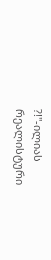?!"-ილიას რეალისტური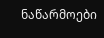ნაწარმოები